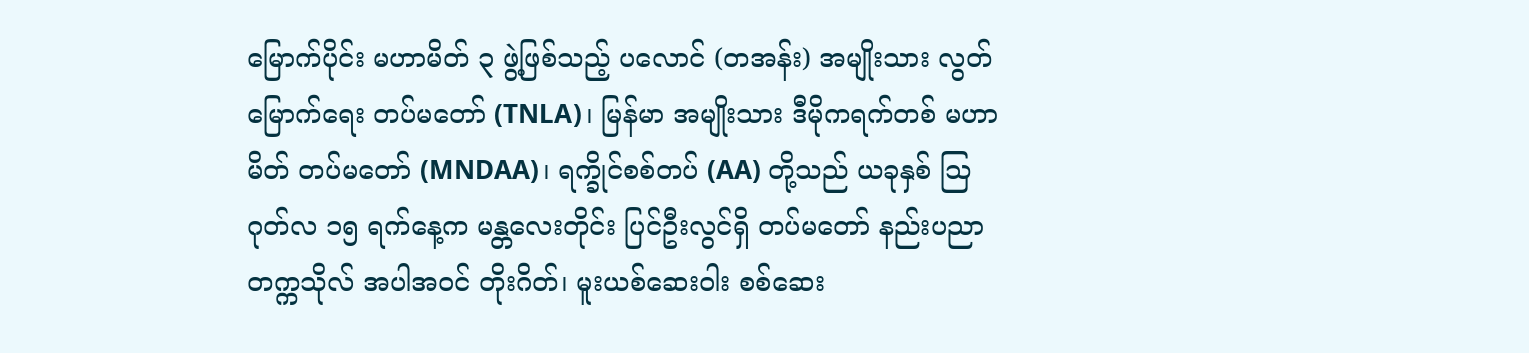မြောက်ပိုင်း မဟာမိတ် ၃ ဖွဲ့ဖြစ်သည့် ပလောင် (တအန်း) အမျိုးသား လွတ်မြောက်ရေး တပ်မတော် (TNLA)၊ မြန်မာ အမျိုးသား ဒီမိုကရက်တစ် မဟာမိတ် တပ်မတော် (MNDAA)၊ ရက္ခိုင်စစ်တပ် (AA) တို့သည် ယခုနှစ် သြဂုတ်လ ၁၅ ရက်နေ့က မန္တလေးတိုင်း ပြင်ဦးလွင်ရှိ တပ်မတော် နည်းပညာ တက္ကသိုလ် အပါအဝင် တိုးဂိတ်၊ မူးယစ်ဆေးဝါး စစ်ဆေး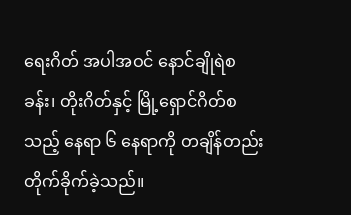ရေးဂိတ် အပါအဝင် နောင်ချိုရဲစခန်း၊ တိုးဂိတ်နှင့် မြို့ရှောင်ဂိတ်စသည့် နေရာ ၆ နေရာကို တချိန်တည်း တိုက်ခိုက်ခဲ့သည်။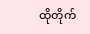ထိုတိုက်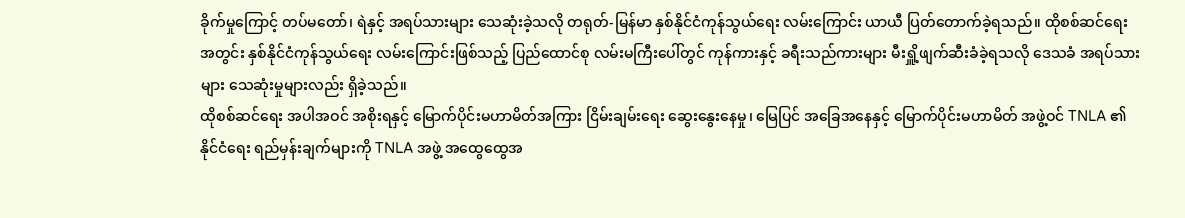ခိုက်မှုကြောင့် တပ်မတော်၊ ရဲနှင့် အရပ်သားများ သေဆုံးခဲ့သလို တရုတ်-မြန်မာ နှစ်နိုင်ငံကုန်သွယ်ရေး လမ်းကြောင်း ယာယီ ပြတ်တောက်ခဲ့ရသည်။ ထိုစစ်ဆင်ရေး အတွင်း နှစ်နိုင်ငံကုန်သွယ်ရေး လမ်းကြောင်းဖြစ်သည့် ပြည်ထောင်စု လမ်းမကြီးပေါ်တွင် ကုန်ကားနှင့် ခရီးသည်ကားများ မီးရှိူ့ဖျက်ဆီးခံခဲ့ရသလို ဒေသခံ အရပ်သားများ သေဆုံးမှုများလည်း ရှိခဲ့သည်။
ထိုစစ်ဆင်ရေး အပါအဝင် အစိုးရနှင့် မြောက်ပိုင်းမဟာမိတ်အကြား ငြိမ်းချမ်းရေး ဆွေးနွေးနေမှု၊ မြေပြင် အခြေအနေနှင့် မြောက်ပိုင်းမဟာမိတ် အဖွဲ့ဝင် TNLA ၏နိုင်ငံရေး ရည်မှန်းချက်များကို TNLA အဖွဲ့ အထွေထွေအ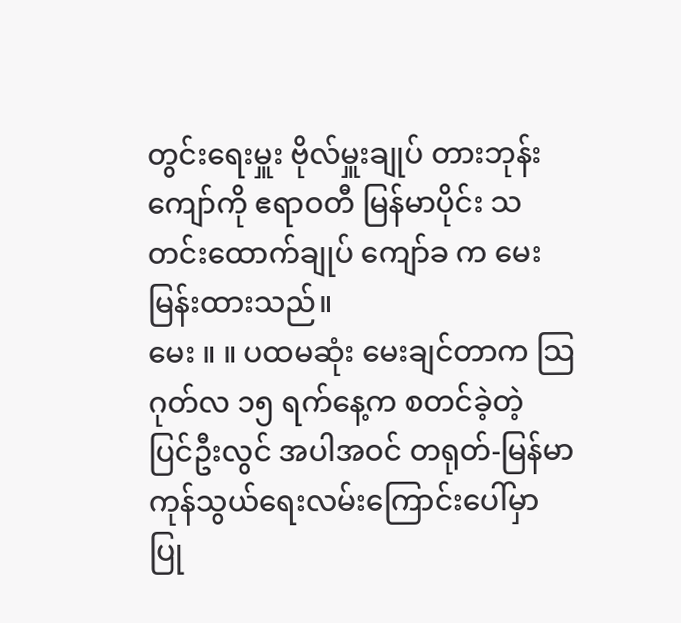တွင်းရေးမှူး ဗိုလ်မှူးချုပ် တားဘုန်းကျော်ကို ဧရာဝတီ မြန်မာပိုင်း သတင်းထောက်ချုပ် ကျော်ခ က မေးမြန်းထားသည်။
မေး ။ ။ ပထမဆုံး မေးချင်တာက သြဂုတ်လ ၁၅ ရက်နေ့က စတင်ခဲ့တဲ့ ပြင်ဦးလွင် အပါအဝင် တရုတ်-မြန်မာ ကုန်သွယ်ရေးလမ်းကြောင်းပေါ်မှာ ပြု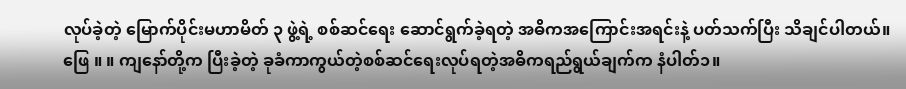လုပ်ခဲ့တဲ့ မြောက်ပိုင်းမဟာမိတ် ၃ ဖွဲ့ရဲ့ စစ်ဆင်ရေး ဆောင်ရွက်ခဲ့ရတဲ့ အဓိကအကြောင်းအရင်းနဲ့ ပတ်သက်ပြီး သိချင်ပါတယ်။
ဖြေ ။ ။ ကျနော်တို့က ပြီးခဲ့တဲ့ ခုခံကာကွယ်တဲ့စစ်ဆင်ရေးလုပ်ရတဲ့အဓိကရည်ရွယ်ချက်က နံပါတ်၁။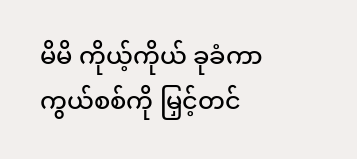မိမိ ကိုယ့်ကိုယ် ခုခံကာကွယ်စစ်ကို မြှင့်တင်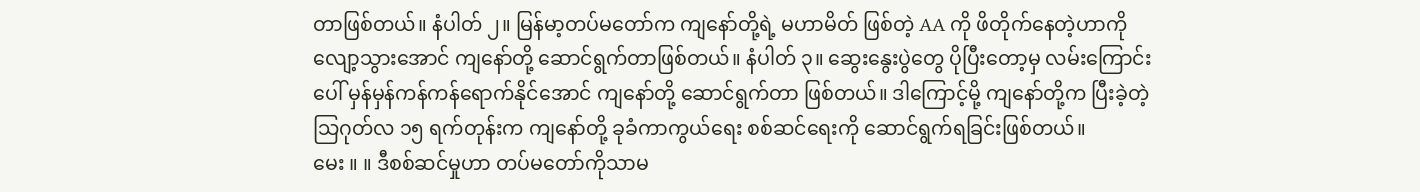တာဖြစ်တယ်။ နံပါတ် ၂။ မြန်မာ့တပ်မတော်က ကျနော်တို့ရဲ့ မဟာမိတ် ဖြစ်တဲ့ AA ကို ဖိတိုက်နေတဲ့ဟာကို လျော့သွားအောင် ကျနော်တို့ ဆောင်ရွက်တာဖြစ်တယ်။ နံပါတ် ၃။ ဆွေးနွေးပွဲတွေ ပိုပြီးတော့မှ လမ်းကြောင်းပေါ် မှန်မှန်ကန်ကန်ရောက်နိုင်အောင် ကျနော်တို့ ဆောင်ရွက်တာ ဖြစ်တယ်။ ဒါကြောင့်မို့ ကျနော်တို့က ပြီးခဲ့တဲ့ သြဂုတ်လ ၁၅ ရက်တုန်းက ကျနော်တို့ ခုခံကာကွယ်ရေး စစ်ဆင်ရေးကို ဆောင်ရွက်ရခြင်းဖြစ်တယ်။
မေး ။ ။ ဒီစစ်ဆင်မှုဟာ တပ်မတော်ကိုသာမ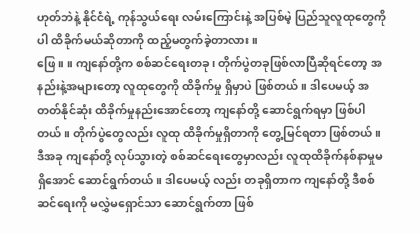ဟုတ်ဘဲနဲ့ နိုင်ငံရဲ့ ကုန်သွယ်ရေး လမ်းကြောင်းနဲ့ အပြစ်မဲ့ ပြည်သူလူထုတွေကိုပါ ထိခိုက်မယ်ဆိုတာကို ထည့်မတွက်ခဲ့တာလား။
ဖြေ ။ ။ ကျနော်တို့က စစ်ဆင်ရေးတခု၊ တိုက်ပွဲတခုဖြစ်လာပြီဆိုရင်တော့ အနည်းနဲ့အများတော့ လူထုတွေကို ထိခိုက်မှု ရှိမှာပဲ ဖြစ်တယ်။ ဒါပေမယ့် အတတ်နိုင်ဆုံး ထိခိုက်မှုနည်းအောင်တော့ ကျနော်တို့ ဆောင်ရွက်ရမှာ ဖြစ်ပါတယ်။ တိုက်ပွဲတွေလည်း လူထု ထိခိုက်မှုရှိတာကို တွေ့မြင်ရတာ ဖြစ်တယ်။ ဒီအခု ကျနော်တို့ လုပ်သွားတဲ့ စစ်ဆင်ရေးတွေမှာလည်း လူထုထိခိုက်နစ်နာမှုမရှိအောင် ဆောင်ရွက်တယ်။ ဒါပေမယ့် လည်း တခုရှိတာက ကျနော်တို့ ဒီစစ်ဆင်ရေးကို မလွှဲမရှောင်သာ ဆောင်ရွက်တာ ဖြစ်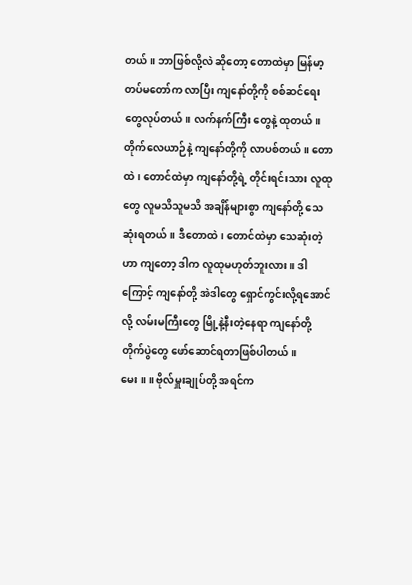တယ်။ ဘာဖြစ်လို့လဲ ဆိုတော့ တောထဲမှာ မြန်မာ့တပ်မတော်က လာပြီး ကျနော်တို့ကို စစ်ဆင်ရေးတွေလုပ်တယ်။ လက်နက်ကြီး တွေနဲ့ ထုတယ်။ တိုက်လေယာဉ်နဲ့ ကျနော်တို့ကို လာပစ်တယ်။ တောထဲ၊ တောင်ထဲမှာ ကျနော်တို့ရဲ့ တိုင်းရင်းသား လူထုတွေ လူမသိသူမသိ အချိန်များစွာ ကျနော်တို့ သေဆုံးရတယ်။ ဒီတောထဲ၊ တောင်ထဲမှာ သေဆုံးတဲ့ဟာ ကျတော့ ဒါက လူထုမဟုတ်ဘူးလား။ ဒါကြောင့် ကျနော်တို့ အဲဒါတွေ ရှောင်ကွင်းလို့ရအောင်လို့ လမ်းမကြီးတွေ မြို့နဲ့နီးတဲ့နေရာ ကျနော်တို့ တိုက်ပွဲတွေ ဖော်ဆောင်ရတာဖြစ်ပါတယ်။
မေး ။ ။ ဗိုလ်မှူးချုပ်တို့ အရင်က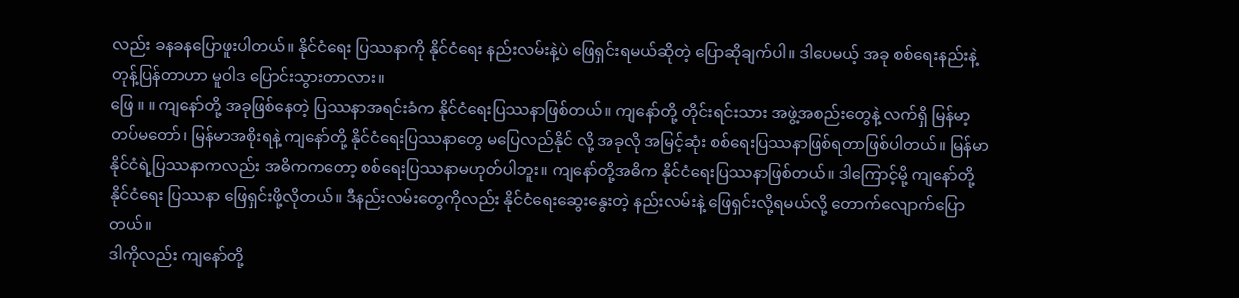လည်း ခနခနပြောဖူးပါတယ်။ နိုင်ငံရေး ပြဿနာကို နိုင်ငံရေး နည်းလမ်းနဲ့ပဲ ဖြေရှင်းရမယ်ဆိုတဲ့ ပြောဆိုချက်ပါ။ ဒါပေမယ့် အခု စစ်ရေးနည်းနဲ့ တုန့်ပြန်တာဟာ မူဝါဒ ပြောင်းသွားတာလား။
ဖြေ ။ ။ ကျနော်တို့ အခုဖြစ်နေတဲ့ ပြဿနာအရင်းခံက နိုင်ငံရေးပြဿနာဖြစ်တယ်။ ကျနော်တို့ တိုင်းရင်းသား အဖွဲ့အစည်းတွေနဲ့ လက်ရှိ မြန်မာ့တပ်မတော်၊ မြန်မာအစိုးရနဲ့ ကျနော်တို့ နိုင်ငံရေးပြဿနာတွေ မပြေလည်နိုင် လို့ အခုလို အမြင့်ဆုံး စစ်ရေးပြဿနာဖြစ်ရတာဖြစ်ပါတယ်။ မြန်မာနိုင်ငံရဲ့ပြဿနာကလည်း အဓိကကတော့ စစ်ရေးပြဿနာမဟုတ်ပါဘူး။ ကျနော်တို့အဓိက နိုင်ငံရေးပြဿနာဖြစ်တယ်။ ဒါကြောင့်မို့ ကျနော်တို့ နိုင်ငံရေး ပြဿနာ ဖြေရှင်းဖို့လိုတယ်။ ဒီနည်းလမ်းတွေကိုလည်း နိုင်ငံရေးဆွေးနွေးတဲ့ နည်းလမ်းနဲ့ ဖြေရှင်းလို့ရမယ်လို့ တောက်လျောက်ပြောတယ်။
ဒါကိုလည်း ကျနော်တို့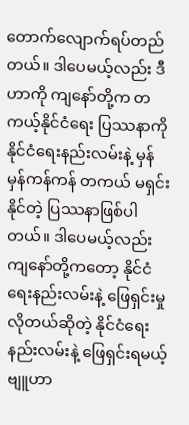တောက်လျောက်ရပ်တည်တယ်။ ဒါပေမယ့်လည်း ဒီဟာကို ကျနော်တို့က တကယ့်နိုင်ငံရေး ပြဿနာကို နိုင်ငံရေးနည်းလမ်းနဲ့ မှန်မှန်ကန်ကန် တကယ် မရှင်းနိုင်တဲ့ ပြဿနာဖြစ်ပါတယ်။ ဒါပေမယ့်လည်း ကျနော်တို့ကတော့ နိုင်ငံရေးနည်းလမ်းနဲ့ ဖြေရှင်းမှုလိုတယ်ဆိုတဲ့ နိုင်ငံရေးနည်းလမ်းနဲ့ ဖြေရှင်းရမယ့် ဗျူဟာ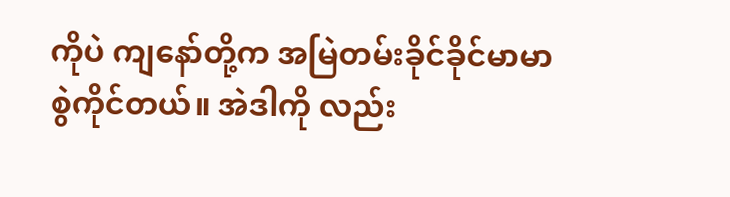ကိုပဲ ကျနော်တို့က အမြဲတမ်းခိုင်ခိုင်မာမာစွဲကိုင်တယ်။ အဲဒါကို လည်း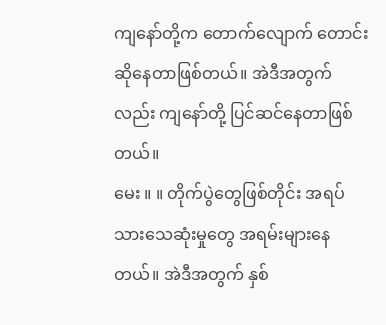ကျနော်တို့က တောက်လျောက် တောင်းဆိုနေတာဖြစ်တယ်။ အဲဒီအတွက်လည်း ကျနော်တို့ ပြင်ဆင်နေတာဖြစ်တယ်။
မေး ။ ။ တိုက်ပွဲတွေဖြစ်တိုင်း အရပ်သားသေဆုံးမှုတွေ အရမ်းများနေတယ်။ အဲဒီအတွက် နှစ်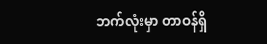ဘက်လုံးမှာ တာဝန်ရှိ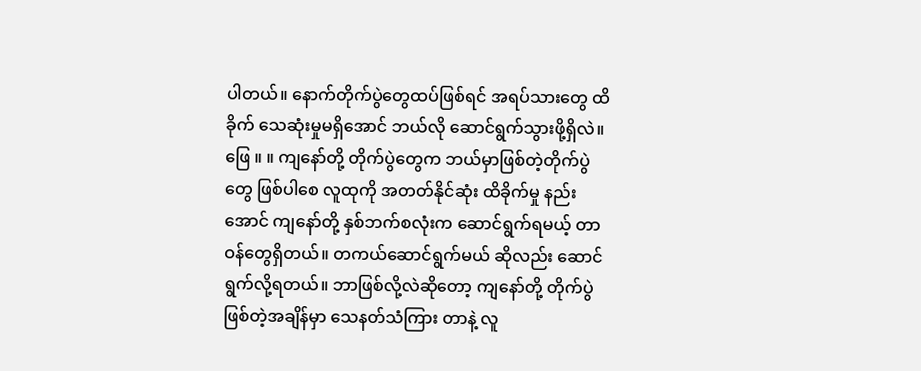ပါတယ်။ နောက်တိုက်ပွဲတွေထပ်ဖြစ်ရင် အရပ်သားတွေ ထိခိုက် သေဆုံးမှုမရှိအောင် ဘယ်လို ဆောင်ရွက်သွားဖို့ရှိလဲ။
ဖြေ ။ ။ ကျနော်တို့ တိုက်ပွဲတွေက ဘယ်မှာဖြစ်တဲ့တိုက်ပွဲတွေ ဖြစ်ပါစေ လူထုကို အတတ်နိုင်ဆုံး ထိခိုက်မှု နည်းအောင် ကျနော်တို့ နှစ်ဘက်စလုံးက ဆောင်ရွက်ရမယ့် တာဝန်တွေရှိတယ်။ တကယ်ဆောင်ရွက်မယ် ဆိုလည်း ဆောင်ရွက်လို့ရတယ်။ ဘာဖြစ်လို့လဲဆိုတော့ ကျနော်တို့ တိုက်ပွဲဖြစ်တဲ့အချိန်မှာ သေနတ်သံကြား တာနဲ့ လူ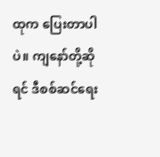ထုက ပြေးတာပါပဲ။ ကျနော်တို့ဆိုရင် ဒီစစ်ဆင်ရေး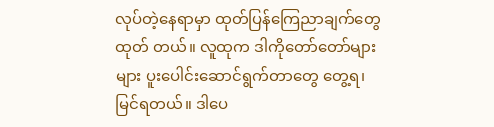လုပ်တဲ့နေရာမှာ ထုတ်ပြန်ကြေညာချက်တွေ ထုတ် တယ်။ လူထုက ဒါကိုတော်တော်များများ ပူးပေါင်းဆောင်ရွက်တာတွေ တွေ့ရ၊ မြင်ရတယ်။ ဒါပေ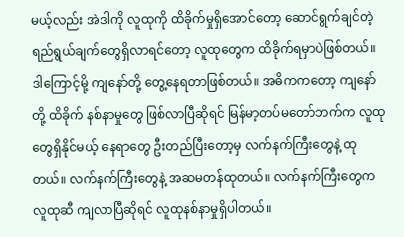မယ့်လည်း အဲဒါကို လူထုကို ထိခိုက်မှုရှိအောင်တော့ ဆောင်ရွက်ချင်တဲ့ရည်ရွယ်ချက်တွေရှိလာရင်တော့ လူထုတွေက ထိခိုက်ရမှာပဲဖြစ်တယ်။
ဒါကြောင့်မို့ ကျနော်တို့ တွေ့နေရတာဖြစ်တယ်။ အဓိကကတော့ ကျနော်တို့ ထိခိုက် နစ်နာမှုတွေ ဖြစ်လာပြီဆိုရင် မြန်မာ့တပ်မတော်ဘက်က လူထုတွေရှိနိုင်မယ့် နေရာတွေ ဦးတည်ပြီးတော့မှ လက်နက်ကြီးတွေနဲ့ ထုတယ်။ လက်နက်ကြီးတွေနဲ့ အဆမတန်ထုတယ်။ လက်နက်ကြီးတွေက လူထုဆီ ကျလာပြီဆိုရင် လူထုနစ်နာမှုရှိပါတယ်။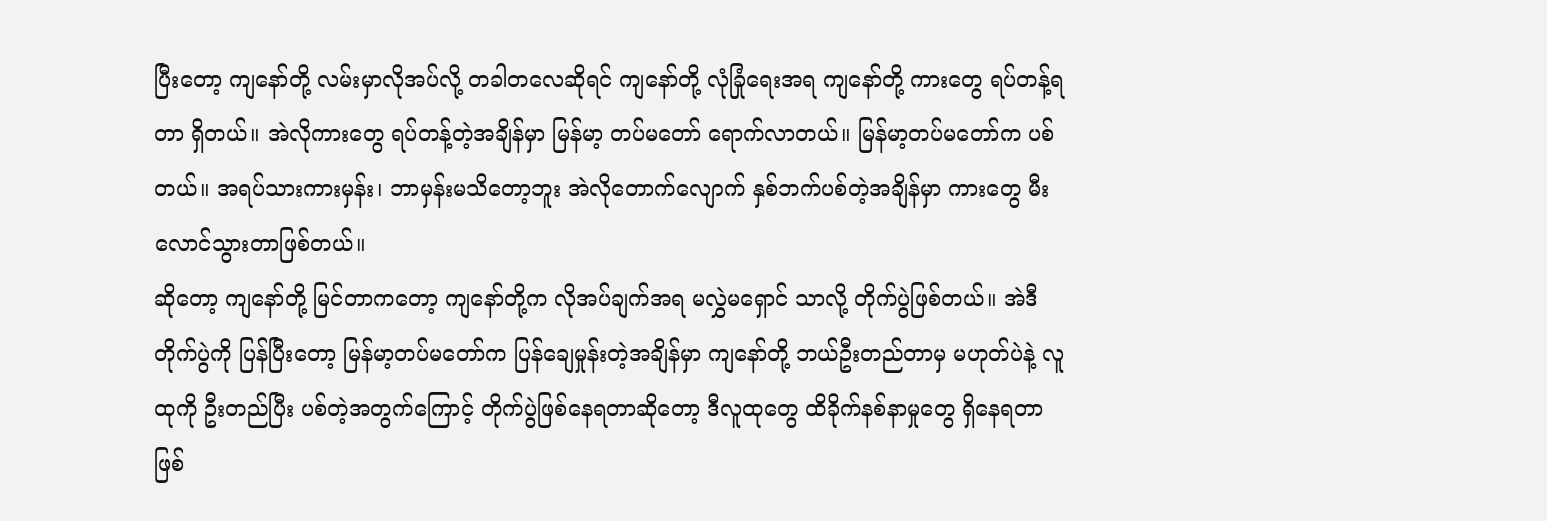ပြီးတော့ ကျနော်တို့ လမ်းမှာလိုအပ်လို့ တခါတလေဆိုရင် ကျနော်တို့ လုံခြုံရေးအရ ကျနော်တို့ ကားတွေ ရပ်တန့်ရတာ ရှိတယ်။ အဲလိုကားတွေ ရပ်တန့်တဲ့အချိန်မှာ မြန်မာ့ တပ်မတော် ရောက်လာတယ်။ မြန်မာ့တပ်မတော်က ပစ်တယ်။ အရပ်သားကားမှန်း၊ ဘာမှန်းမသိတော့ဘူး အဲလိုတောက်လျောက် နှစ်ဘက်ပစ်တဲ့အချိန်မှာ ကားတွေ မီးလောင်သွားတာဖြစ်တယ်။
ဆိုတော့ ကျနော်တို့ မြင်တာကတော့ ကျနော်တို့က လိုအပ်ချက်အရ မလွှဲမရှောင် သာလို့ တိုက်ပွဲဖြစ်တယ်။ အဲဒီတိုက်ပွဲကို ပြန်ပြီးတော့ မြန်မာ့တပ်မတော်က ပြန်ချေမှုန်းတဲ့အချိန်မှာ ကျနော်တို့ ဘယ်ဦးတည်တာမှ မဟုတ်ပဲနဲ့ လူထုကို ဦးတည်ပြီး ပစ်တဲ့အတွက်ကြောင့် တိုက်ပွဲဖြစ်နေရတာဆိုတော့ ဒီလူထုတွေ ထိခိုက်နစ်နာမှုတွေ ရှိနေရတာဖြစ်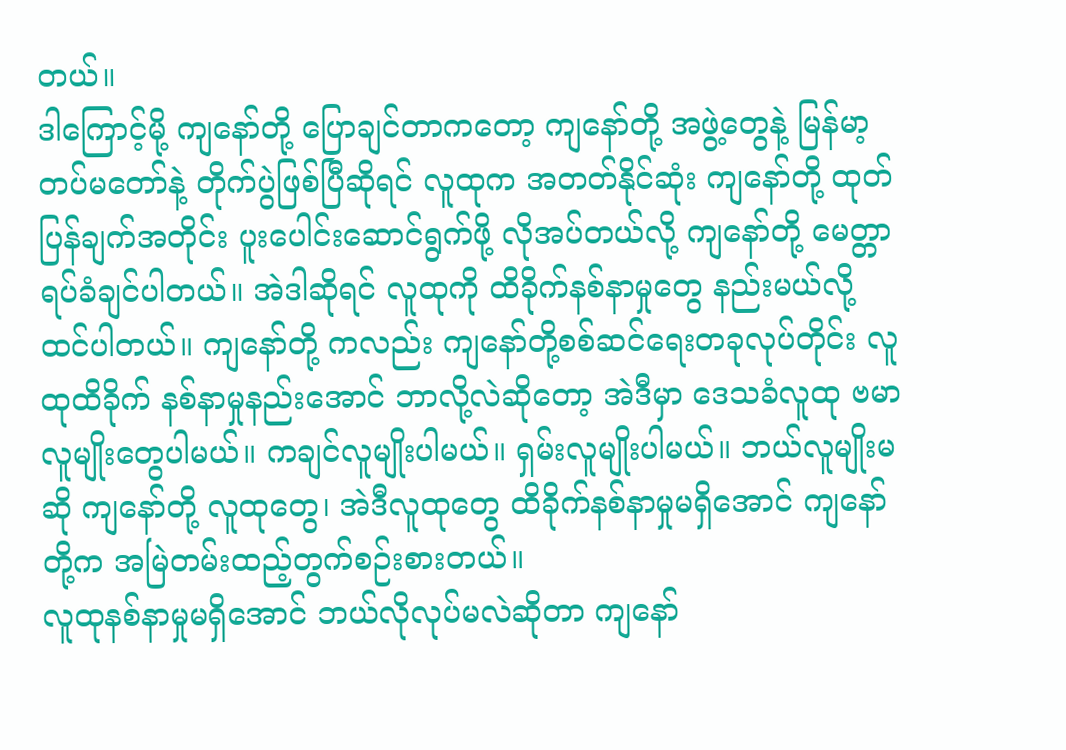တယ်။
ဒါကြောင့်မို့ ကျနော်တို့ ပြောချင်တာကတော့ ကျနော်တို့ အဖွဲ့တွေနဲ့ မြန်မာ့တပ်မတော်နဲ့ တိုက်ပွဲဖြစ်ပြီဆိုရင် လူထုက အတတ်နိုင်ဆုံး ကျနော်တို့ ထုတ်ပြန်ချက်အတိုင်း ပူးပေါင်းဆောင်ရွက်ဖို့ လိုအပ်တယ်လို့ ကျနော်တို့ မေတ္တာရပ်ခံချင်ပါတယ်။ အဲဒါဆိုရင် လူထုကို ထိခိုက်နစ်နာမှုတွေ နည်းမယ်လို့ ထင်ပါတယ်။ ကျနော်တို့ ကလည်း ကျနော်တို့စစ်ဆင်ရေးတခုလုပ်တိုင်း လူထုထိခိုက် နစ်နာမှုနည်းအောင် ဘာလို့လဲဆိုတော့ အဲဒီမှာ ဒေသခံလူထု ဗမာလူမျိုးတွေပါမယ်။ ကချင်လူမျိုးပါမယ်။ ရှမ်းလူမျိုးပါမယ်။ ဘယ်လူမျိုးမဆို ကျနော်တို့ လူထုတွေ၊ အဲဒီလူထုတွေ ထိခိုက်နစ်နာမှုမရှိအောင် ကျနော် တို့က အမြဲတမ်းထည့်တွက်စဉ်းစားတယ်။
လူထုနစ်နာမှုမရှိအောင် ဘယ်လိုလုပ်မလဲဆိုတာ ကျနော်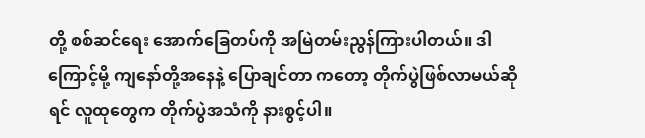တို့ စစ်ဆင်ရေး အောက်ခြေတပ်ကို အမြဲတမ်းညွန်ကြားပါတယ်။ ဒါကြောင့်မို့ ကျနော်တို့အနေနဲ့ ပြောချင်တာ ကတော့ တိုက်ပွဲဖြစ်လာမယ်ဆိုရင် လူထုတွေက တိုက်ပွဲအသံကို နားစွင့်ပါ။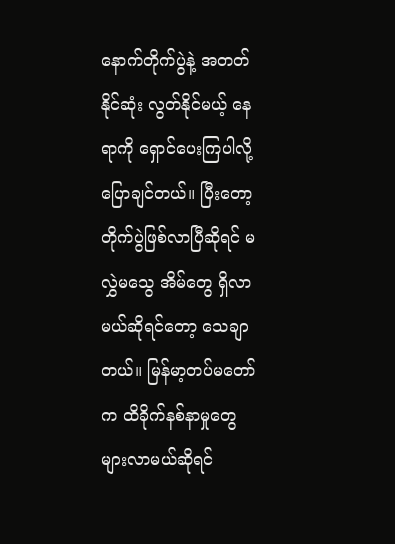နောက်တိုက်ပွဲနဲ့ အတတ်နိုင်ဆုံး လွတ်နိုင်မယ့် နေရာကို ရှောင်ပေးကြပါလို့ ပြောချင်တယ်။ ပြီးတော့ တိုက်ပွဲဖြစ်လာပြီဆိုရင် မလွှဲမသွေ အိမ်တွေ ရှိလာမယ်ဆိုရင်တော့ သေချာတယ်။ မြန်မာ့တပ်မတော်က ထိခိုက်နစ်နာမှုတွေ များလာမယ်ဆိုရင်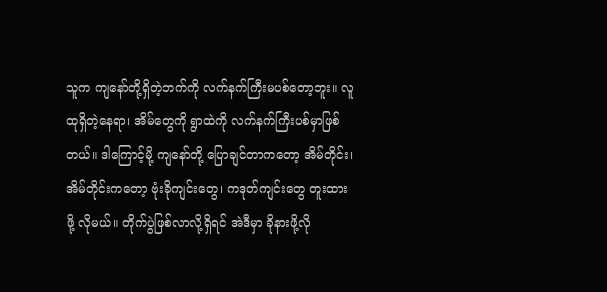သူက ကျနော်တို့ရှိတဲ့ဘက်ကို လက်နက်ကြီးမပစ်တော့ဘူး။ လူထုရှိတဲ့နေရာ၊ အိမ်တွေကို ရွာထဲကို လက်နက်ကြီးပစ်မှာဖြစ်တယ်။ ဒါကြောင့်မို့ ကျနော်တို့ ပြောချင်တာကတော့ အိမ်တိုင်း၊ အိမ်တိုင်းကတော့ ဗုံးခိုကျင်းတွေ၊ ကဒုတ်ကျင်းတွေ တူးထားဖို့ လိုမယ်။ တိုက်ပွဲဖြစ်လာလို့ရှိရင် အဲဒီမှာ ခိုနားဖို့လို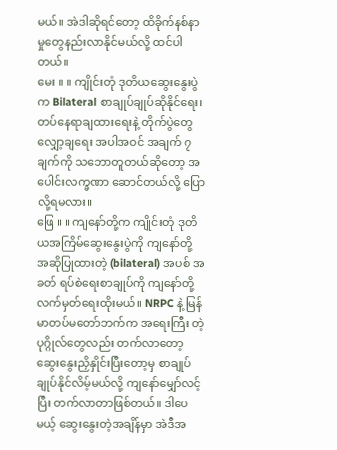မယ်။ အဲဒါဆိုရင်တော့ ထိခိုက်နစ်နာမှုတွေနည်းလာနိုင်မယ်လို့ ထင်ပါတယ်။
မေး ။ ။ ကျိုင်းတုံ ဒုတိယဆွေးနွေးပွဲက Bilateral စာချုပ်ချုပ်ဆိုနိုင်ရေး၊ တပ်နေရာချထားရေးနဲ့ တိုက်ပွဲတွေ လျှော့ချရေး အပါအဝင် အချက် ၇ ချက်ကို သဘောတူတယ်ဆိုတော့ အပေါင်းလက္ခဏာ ဆောင်တယ်လို့ ပြောလို့ရမလား။
ဖြေ ။ ။ ကျနော်တို့က ကျိုင်းတုံ ဒုတိယအကြိမ်ဆွေးနွေးပွဲကို ကျနော်တို့ အဆိုပြုထားတဲ့ (bilateral) အပစ် အခတ် ရပ်စဲရေးစာချုပ်ကို ကျနော်တို့ လက်မှတ်ရေးထိုးမယ်။ NRPC နဲ့ မြန်မာတပ်မတော်ဘက်က အရေးကြီး တဲ့ ပုဂ္ဂိုလ်တွေလည်း တက်လာတော့ ဆွေးနွေးညှိနှိုင်းပြီးတော့မှ စာချုပ်ချုပ်နိုင်လိမ့်မယ်လို့ ကျနော်မျှော်လင့်ပြီး တက်လာတာဖြစ်တယ်။ ဒါပေမယ့် ဆွေးနွေးတဲ့အချိန်မှာ အဲဒီအ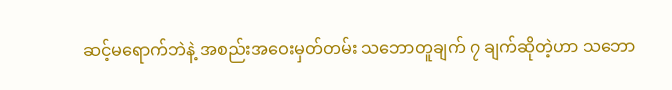ဆင့်မရောက်ဘဲနဲ့ အစည်းအဝေးမှတ်တမ်း သဘောတူချက် ၇ ချက်ဆိုတဲ့ဟာ သဘော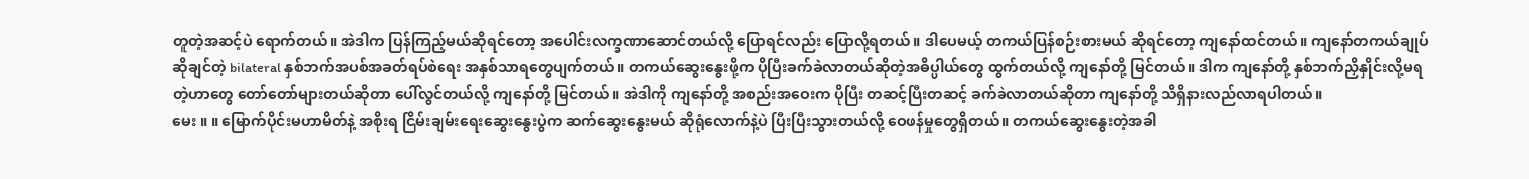တူတဲ့အဆင့်ပဲ ရောက်တယ်။ အဲဒါက ပြန်ကြည့်မယ်ဆိုရင်တော့ အပေါင်းလက္ခဏာဆောင်တယ်လို့ ပြောရင်လည်း ပြောလို့ရတယ်။ ဒါပေမယ့် တကယ်ပြန်စဉ်းစားမယ် ဆိုရင်တော့ ကျနော်ထင်တယ်။ ကျနော်တကယ်ချုပ်ဆိုချင်တဲ့ bilateral နှစ်ဘက်အပစ်အခတ်ရပ်စဲရေး အနှစ်သာရတွေပျက်တယ်။ တကယ်ဆွေးနွေးဖို့က ပိုပြီးခက်ခဲလာတယ်ဆိုတဲ့အဓိပ္ပါယ်တွေ ထွက်တယ်လို့ ကျနော်တို့ မြင်တယ်။ ဒါက ကျနော်တို့ နှစ်ဘက်ညှိနှိုင်းလို့မရတဲ့ဟာတွေ တော်တော်များတယ်ဆိုတာ ပေါ်လွင်တယ်လို့ ကျနော်တို့ မြင်တယ်။ အဲဒါကို ကျနော်တို့ အစည်းအဝေးက ပိုပြီး တဆင့်ပြီးတဆင့် ခက်ခဲလာတယ်ဆိုတာ ကျနော်တို့ သိရှိနားလည်လာရပါတယ်။
မေး ။ ။ မြောက်ပိုင်းမဟာမိတ်နဲ့ အစိုးရ ငြိမ်းချမ်းရေးဆွေးနွေးပွဲက ဆက်ဆွေးနွေးမယ် ဆိုရုံလောက်နဲ့ပဲ ပြီးပြီးသွားတယ်လို့ ဝေဖန်မှုတွေရှိတယ်။ တကယ်ဆွေးနွေးတဲ့အခါ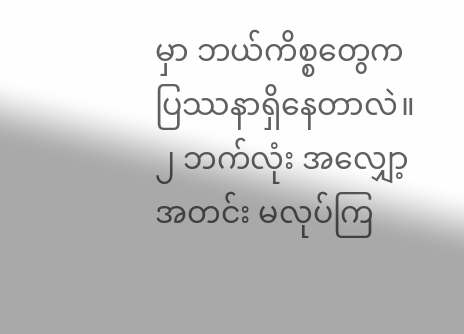မှာ ဘယ်ကိစ္စတွေက ပြဿနာရှိနေတာလဲ။ ၂ ဘက်လုံး အလျှော့ အတင်း မလုပ်ကြ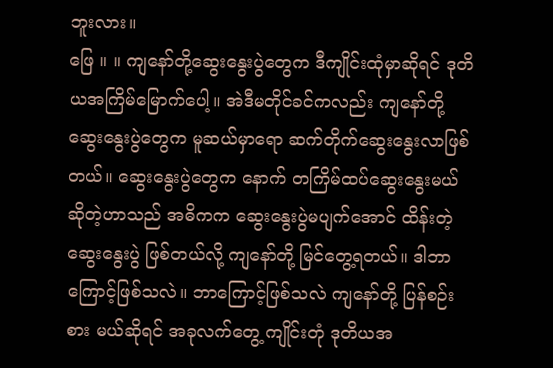ဘူးလား။
ဖြေ ။ ။ ကျနော်တို့ဆွေးနွေးပွဲတွေက ဒီကျိုင်းထုံမှာဆိုရင် ဒုတိယအကြိမ်မြောက်ပေါ့။ အဲဒီမတိုင်ခင်ကလည်း ကျနော်တို့ ဆွေးနွေးပွဲတွေက မူဆယ်မှာရော ဆက်တိုက်ဆွေးနွေးလာဖြစ်တယ်။ ဆွေးနွေးပွဲတွေက နောက် တကြိမ်ထပ်ဆွေးနွေးမယ်ဆိုတဲ့ဟာသည် အဓိကက ဆွေးနွေးပွဲမပျက်အောင် ထိန်းတဲ့ဆွေးနွေးပွဲ ဖြစ်တယ်လို့ ကျနော်တို့ မြင်တွေ့ရတယ်။ ဒါဘာကြောင့်ဖြစ်သလဲ။ ဘာကြောင့်ဖြစ်သလဲ ကျနော်တို့ ပြန်စဉ်းစား မယ်ဆိုရင် အခုလက်တွေ့ ကျိုင်းတုံ ဒုတိယအ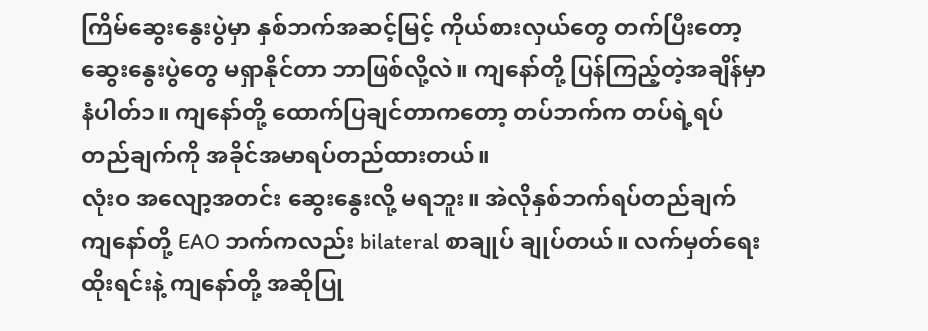ကြိမ်ဆွေးနွေးပွဲမှာ နှစ်ဘက်အဆင့်မြင့် ကိုယ်စားလှယ်တွေ တက်ပြီးတော့ ဆွေးနွေးပွဲတွေ မရှာနိုင်တာ ဘာဖြစ်လို့လဲ။ ကျနော်တို့ ပြန်ကြည့်တဲ့အချိန်မှာ နံပါတ်၁။ ကျနော်တို့ ထောက်ပြချင်တာကတော့ တပ်ဘက်က တပ်ရဲ့ရပ်တည်ချက်ကို အခိုင်အမာရပ်တည်ထားတယ်။
လုံးဝ အလျော့အတင်း ဆွေးနွေးလို့ မရဘူး။ အဲလိုနှစ်ဘက်ရပ်တည်ချက် ကျနော်တို့ EAO ဘက်ကလည်း bilateral စာချုပ် ချုပ်တယ်။ လက်မှတ်ရေးထိုးရင်းနဲ့ ကျနော်တို့ အဆိုပြု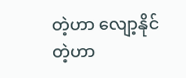တဲ့ဟာ လျော့နိုင်တဲ့ဟာ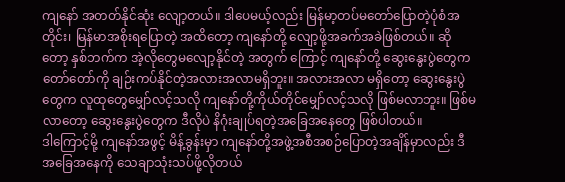ကျနော် အတတ်နိုင်ဆုံး လျော့တယ်။ ဒါပေမယ့်လည်း မြန်မာ့တပ်မတော်ပြောတဲ့ပုံစံအတိုင်း၊ မြန်မာအစိုးရပြောတဲ့ အထိတော့ ကျနော်တို့ လျော့ဖို့အခက်အခဲဖြစ်တယ်။ ဆိုတော့ နှစ်ဘက်က အဲ့လိုတွေမလျော့နိုင်တဲ့ အတွက် ကြောင့် ကျနော်တို့ ဆွေးနွေးပွဲတွေက တော်တော်ကို ချဉ်းကပ်နိုင်တဲ့အလားအလာမရှိဘူး။ အလားအလာ မရှိတော့ ဆွေးနွေးပွဲတွေက လူထုတွေမျှော်လင့်သလို ကျနော်တို့ကိုယ်တိုင်မျှော်လင့်သလို ဖြစ်မလာဘူး။ ဖြစ်မလာတော့ ဆွေးနွေးပွဲတွေက ဒီလိုပဲ နိဂုံးချုပ်ရတဲ့အခြေအနေတွေ ဖြစ်ပါတယ်။
ဒါကြောင့်မို့ ကျနော်အဖွင့် မိန့်ခွန်းမှာ ကျနော်တို့အဖွဲ့အစီအစဉ်ပြောတဲ့အချိန်မှာလည်း ဒီအခြေအနေကို သေချာသုံးသပ်ဖို့လိုတယ်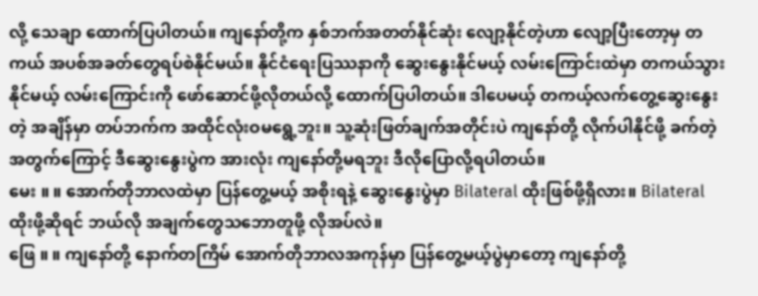လို့ သေချာ ထောက်ပြပါတယ်။ ကျနော်တို့က နှစ်ဘက်အတတ်နိုင်ဆုံး လျော့နိုင်တဲ့ဟာ လျော့ပြီးတော့မှ တကယ် အပစ်အခတ်တွေရပ်စဲနိုင်မယ်။ နိုင်ငံရေးပြဿနာကို ဆွေးနွေးနိုင်မယ့် လမ်းကြောင်းထဲမှာ တကယ်သွားနိုင်မယ့် လမ်းကြောင်းကို ဖော်ဆောင်ဖို့လိုတယ်လို့ ထောက်ပြပါတယ်။ ဒါပေမယ့် တကယ့်လက်တွေ့ဆွေးနွေးတဲ့ အချိန်မှာ တပ်ဘက်က အထိုင်လုံးဝမရွေ့ဘူး။ သူ့ဆုံးဖြတ်ချက်အတိုင်းပဲ ကျနော်တို့ လိုက်ပါနိုင်ဖို့ ခက်တဲ့ အတွက်ကြောင့် ဒီဆွေးနွေးပွဲက အားလုံး ကျနော်တို့မရဘူး ဒီလိုပြောလို့ရပါတယ်။
မေး ။ ။ အောက်တိုဘာလထဲမှာ ပြန်တွေ့မယ့် အစိုးရနဲ့ ဆွေးနွေးပွဲမှာ Bilateral ထိုးဖြစ်ဖို့ရှိလား။ Bilateral ထိုးဖို့ဆိုရင် ဘယ်လို အချက်တွေသဘောတူဖို့ လိုအပ်လဲ။
ဖြေ ။ ။ ကျနော်တို့ နောက်တကြိမ် အောက်တိုဘာလအကုန်မှာ ပြန်တွေ့မယ့်ပွဲမှာတော့ ကျနော်တို့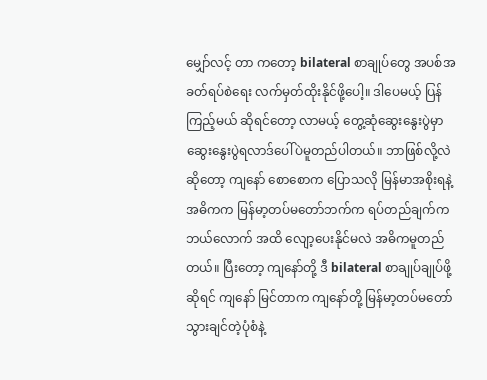မျှော်လင့် တာ ကတော့ bilateral စာချုပ်တွေ အပစ်အခတ်ရပ်စဲရေး လက်မှတ်ထိုးနိုင်ဖို့ပေါ့။ ဒါပေမယ့် ပြန်ကြည့်မယ် ဆိုရင်တော့ လာမယ့် တွေ့ဆုံဆွေးနွေးပွဲမှာ ဆွေးနွေးပွဲရလာဒ်ပေါ်ပဲမူတည်ပါတယ်။ ဘာဖြစ်လို့လဲဆိုတော့ ကျနော် စောစောက ပြောသလို မြန်မာအစိုးရနဲ့ အဓိကက မြန်မာ့တပ်မတော်ဘက်က ရပ်တည်ချက်က ဘယ်လောက် အထိ လျော့ပေးနိုင်မလဲ အဓိကမူတည်တယ်။ ပြီးတော့ ကျနော်တို့ ဒီ bilateral စာချုပ်ချုပ်ဖို့ ဆိုရင် ကျနော် မြင်တာက ကျနော်တို့ မြန်မာ့တပ်မတော်သွားချင်တဲ့ပုံစံနဲ့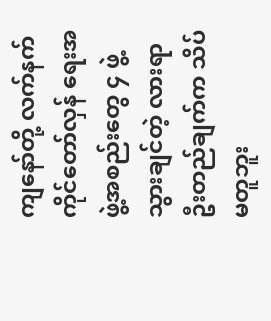ကျနော်တို့ လက်နက်ကိုင်တော်လှန် ရေးအဖွဲ့အစည်းတွေ ၄ ဖွဲ့သွားချင်တဲ့ လားရာ ဦးတည်ချက်က သိပ်မတူဘူး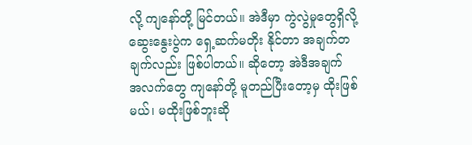လို့ ကျနော်တို့ မြင်တယ်။ အဲဒီမှာ ကွဲလွဲမှုတွေရှိလို့ ဆွေးနွေးပွဲက ရှေ့ဆက်မတိုး နိုင်တာ အချက်တချက်လည်း ဖြစ်ပါတယ်။ ဆိုတော့ အဲဒီအချက် အလက်တွေ ကျနော်တို့ မူတည်ပြီးတော့မှ ထိုးဖြစ်မယ်၊ မထိုးဖြစ်ဘူးဆို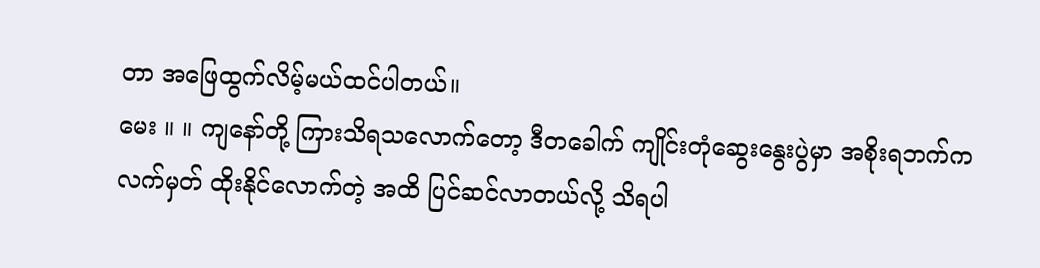တာ အဖြေထွက်လိမ့်မယ်ထင်ပါတယ်။
မေး ။ ။ ကျနော်တို့ ကြားသိရသလောက်တော့ ဒီတခေါက် ကျိုင်းတုံဆွေးနွေးပွဲမှာ အစိုးရဘက်က လက်မှတ် ထိုးနိုင်လောက်တဲ့ အထိ ပြင်ဆင်လာတယ်လို့ သိရပါ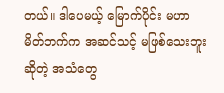တယ်။ ဒါပေမယ့် မြောက်ပိုင်း မဟာမိတ်ဘက်က အဆင်သင့် မဖြစ်သေးဘူးဆိုတဲ့ အသံတွေ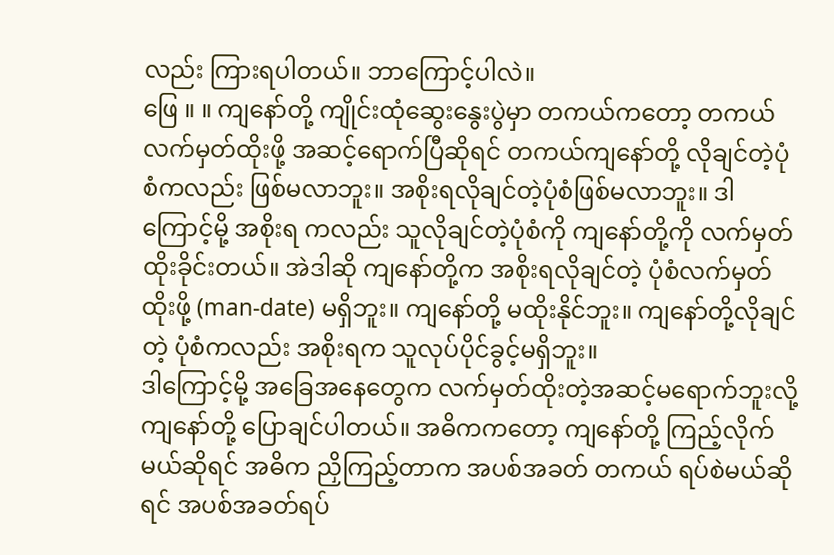လည်း ကြားရပါတယ်။ ဘာကြောင့်ပါလဲ။
ဖြေ ။ ။ ကျနော်တို့ ကျိုင်းထုံဆွေးနွေးပွဲမှာ တကယ်ကတော့ တကယ်လက်မှတ်ထိုးဖို့ အဆင့်ရောက်ပြီဆိုရင် တကယ်ကျနော်တို့ လိုချင်တဲ့ပုံစံကလည်း ဖြစ်မလာဘူး။ အစိုးရလိုချင်တဲ့ပုံစံဖြစ်မလာဘူး။ ဒါကြောင့်မို့ အစိုးရ ကလည်း သူလိုချင်တဲ့ပုံစံကို ကျနော်တို့ကို လက်မှတ်ထိုးခိုင်းတယ်။ အဲဒါဆို ကျနော်တို့က အစိုးရလိုချင်တဲ့ ပုံစံလက်မှတ်ထိုးဖို့ (man-date) မရှိဘူး။ ကျနော်တို့ မထိုးနိုင်ဘူး။ ကျနော်တို့လိုချင်တဲ့ ပုံစံကလည်း အစိုးရက သူလုပ်ပိုင်ခွင့်မရှိဘူး။
ဒါကြောင့်မို့ အခြေအနေတွေက လက်မှတ်ထိုးတဲ့အဆင့်မရောက်ဘူးလို့ ကျနော်တို့ ပြောချင်ပါတယ်။ အဓိကကတော့ ကျနော်တို့ ကြည့်လိုက်မယ်ဆိုရင် အဓိက ညှိကြည့်တာက အပစ်အခတ် တကယ် ရပ်စဲမယ်ဆိုရင် အပစ်အခတ်ရပ်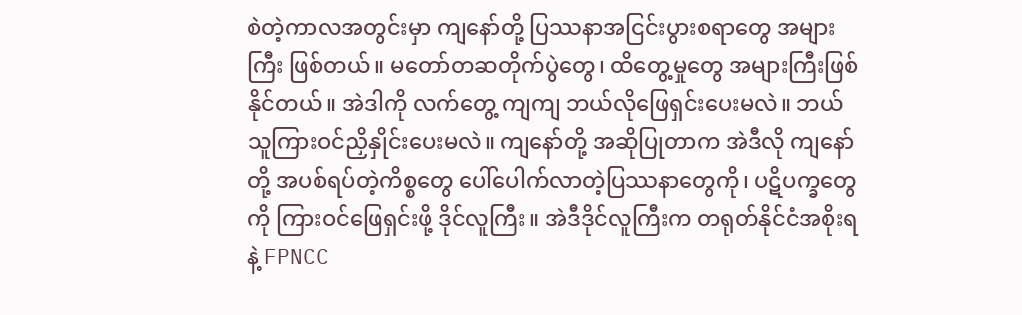စဲတဲ့ကာလအတွင်းမှာ ကျနော်တို့ ပြဿနာအငြင်းပွားစရာတွေ အများကြီး ဖြစ်တယ်။ မတော်တဆတိုက်ပွဲတွေ၊ ထိတွေ့မှုတွေ အများကြီးဖြစ်နိုင်တယ်။ အဲဒါကို လက်တွေ့ ကျကျ ဘယ်လိုဖြေရှင်းပေးမလဲ။ ဘယ်သူကြားဝင်ညှိနှိုင်းပေးမလဲ။ ကျနော်တို့ အဆိုပြုတာက အဲဒီလို ကျနော်တို့ အပစ်ရပ်တဲ့ကိစ္စတွေ ပေါ်ပေါက်လာတဲ့ပြဿနာတွေကို၊ ပဋိပက္ခတွေကို ကြားဝင်ဖြေရှင်းဖို့ ဒိုင်လူကြီး။ အဲဒီဒိုင်လူကြီးက တရုတ်နိုင်ငံအစိုးရနဲ့ FPNCC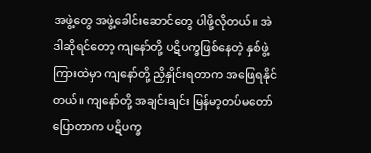အဖွဲ့တွေ အဖွဲ့ခေါင်းဆောင်တွေ ပါဖို့လိုတယ်။ အဲဒါဆိုရင်တော့ ကျနော်တို့ ပဋိပက္ခဖြစ်နေတဲ့ နှစ်ဖွဲ့ကြားထဲမှာ ကျနော်တို့ ညှိနှိုင်းရတာက အဖြေရနိုင်တယ်။ ကျနော်တို့ အချင်းချင်း မြန်မာ့တပ်မတော်ပြောတာက ပဋိပက္ခ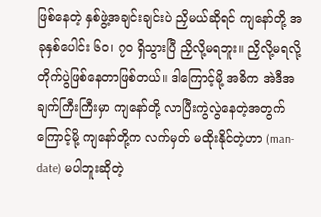ဖြစ်နေတဲ့ နှစ်ဖွဲ့အချင်းချင်းပဲ ညှိမယ်ဆိုရင် ကျနော်တို့ အခုနှစ်ပေါင်း ၆၀၊ ၇၀ ရှိသွားပြီ ညှိလို့မရဘူး။ ညှိလို့မရလို့ တိုက်ပွဲဖြစ်နေတာဖြစ်တယ်။ ဒါကြောင့်မို့ အဓိက အဲဒီအချက်ကြီးကြီးမှာ ကျနော်တို့ လာပြီးကွဲလွဲနေတဲ့အတွက်ကြောင့်မို့ ကျနော်တို့က လက်မှတ် မထိုးနိုင်တဲ့ဟာ (man-date) မပါဘူးဆိုတဲ့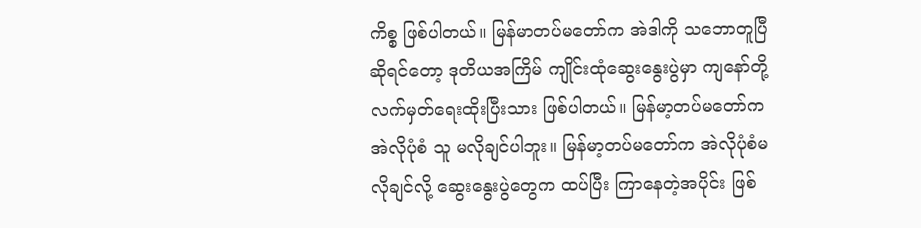ကိစ္စ ဖြစ်ပါတယ်။ မြန်မာတပ်မတော်က အဲဒါကို သဘောတူပြီ ဆိုရင်တော့ ဒုတိယအကြိမ် ကျိုင်းထုံဆွေးနွေးပွဲမှာ ကျနော်တို့ လက်မှတ်ရေးထိုးပြီးသား ဖြစ်ပါတယ်။ မြန်မာ့တပ်မတော်က အဲလိုပုံစံ သူ မလိုချင်ပါဘူး။ မြန်မာ့တပ်မတော်က အဲလိုပုံစံမလိုချင်လို့ ဆွေးနွေးပွဲတွေက ထပ်ပြီး ကြာနေတဲ့အပိုင်း ဖြစ်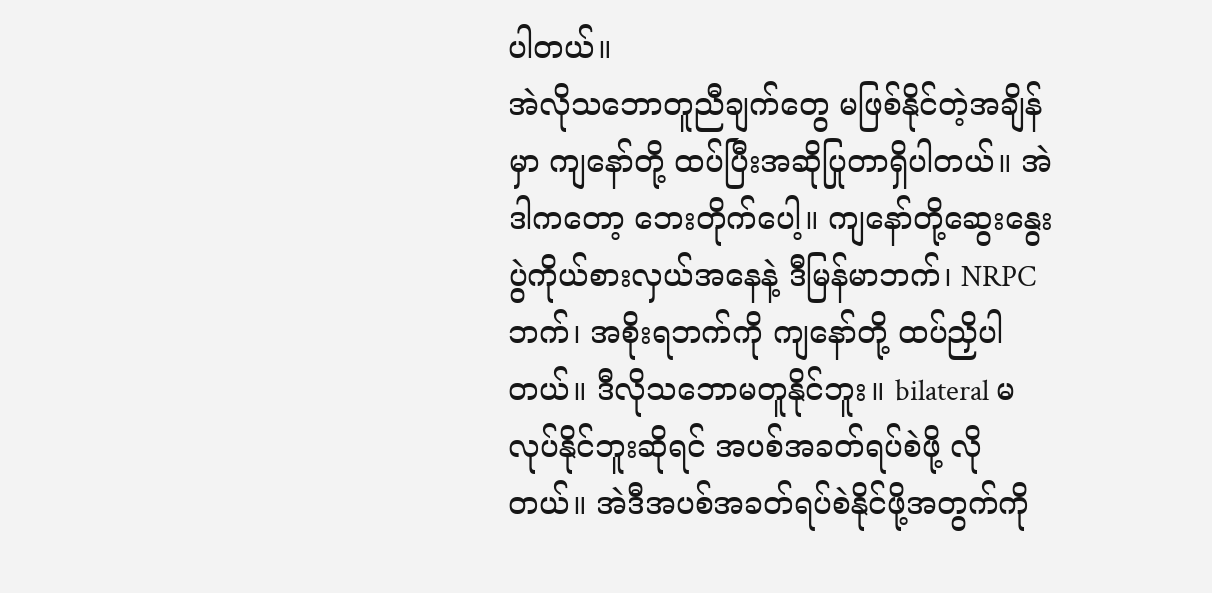ပါတယ်။
အဲလိုသဘောတူညီချက်တွေ မဖြစ်နိုင်တဲ့အချိန်မှာ ကျနော်တို့ ထပ်ပြီးအဆိုပြုတာရှိပါတယ်။ အဲဒါကတော့ ဘေးတိုက်ပေါ့။ ကျနော်တို့ဆွေးနွေးပွဲကိုယ်စားလှယ်အနေနဲ့ ဒီမြန်မာဘက်၊ NRPC ဘက်၊ အစိုးရဘက်ကို ကျနော်တို့ ထပ်ညှိပါတယ်။ ဒီလိုသဘောမတူနိုင်ဘူး။ bilateral မလုပ်နိုင်ဘူးဆိုရင် အပစ်အခတ်ရပ်စဲဖို့ လိုတယ်။ အဲဒီအပစ်အခတ်ရပ်စဲနိုင်ဖို့အတွက်ကို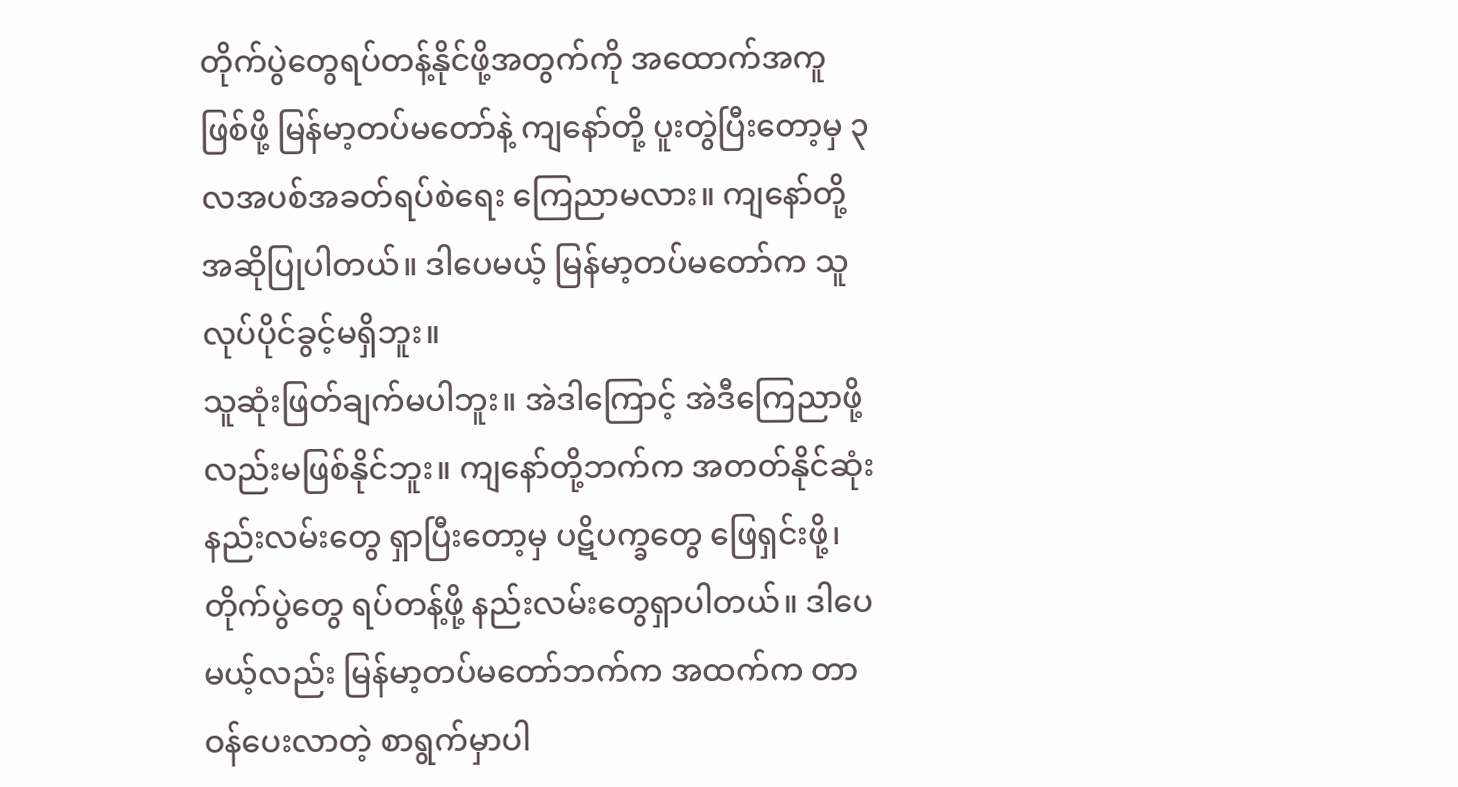တိုက်ပွဲတွေရပ်တန့်နိုင်ဖို့အတွက်ကို အထောက်အကူ ဖြစ်ဖို့ မြန်မာ့တပ်မတော်နဲ့ ကျနော်တို့ ပူးတွဲပြီးတော့မှ ၃ လအပစ်အခတ်ရပ်စဲရေး ကြေညာမလား။ ကျနော်တို့ အဆိုပြုပါတယ်။ ဒါပေမယ့် မြန်မာ့တပ်မတော်က သူလုပ်ပိုင်ခွင့်မရှိဘူး။
သူဆုံးဖြတ်ချက်မပါဘူး။ အဲဒါကြောင့် အဲဒီကြေညာဖို့လည်းမဖြစ်နိုင်ဘူး။ ကျနော်တို့ဘက်က အတတ်နိုင်ဆုံး နည်းလမ်းတွေ ရှာပြီးတော့မှ ပဋိပက္ခတွေ ဖြေရှင်းဖို့၊ တိုက်ပွဲတွေ ရပ်တန့်ဖို့ နည်းလမ်းတွေရှာပါတယ်။ ဒါပေမယ့်လည်း မြန်မာ့တပ်မတော်ဘက်က အထက်က တာဝန်ပေးလာတဲ့ စာရွက်မှာပါ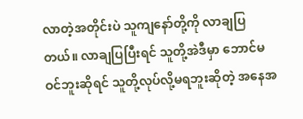လာတဲ့အတိုင်းပဲ သူကျနော်တို့ကို လာချပြတယ်။ လာချပြပြီးရင် သူတို့အဲဒီမှာ ဘောင်မဝင်ဘူးဆိုရင် သူတို့လုပ်လို့မရဘူးဆိုတဲ့ အနေအ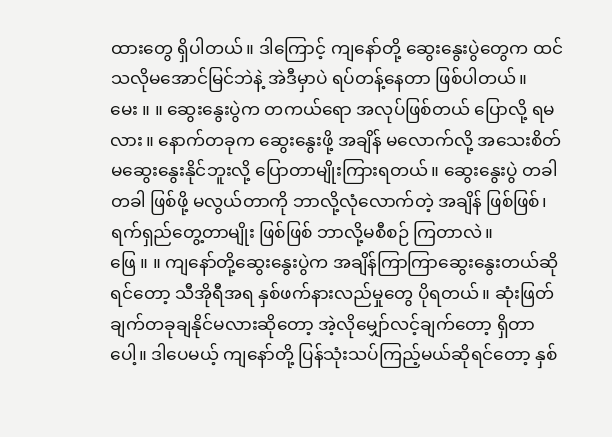ထားတွေ ရှိပါတယ်။ ဒါကြောင့် ကျနော်တို့ ဆွေးနွေးပွဲတွေက ထင်သလိုမအောင်မြင်ဘဲနဲ့ အဲဒီမှာပဲ ရပ်တန့်နေတာ ဖြစ်ပါတယ်။
မေး ။ ။ ဆွေးနွေးပွဲက တကယ်ရော အလုပ်ဖြစ်တယ် ပြောလို့ ရမလား။ နောက်တခုက ဆွေးနွေးဖို့ အချိန် မလောက်လို့ အသေးစိတ် မဆွေးနွေးနိုင်ဘူးလို့ ပြောတာမျိုးကြားရတယ်။ ဆွေးနွေးပွဲ တခါတခါ ဖြစ်ဖို့ မလွယ်တာကို ဘာလို့လုံလောက်တဲ့ အချိန် ဖြစ်ဖြစ်၊ ရက်ရှည်တွေ့တာမျိုး ဖြစ်ဖြစ် ဘာလို့မစီစဉ် ကြတာလဲ။
ဖြေ ။ ။ ကျနော်တို့ဆွေးနွေးပွဲက အချိန်ကြာကြာဆွေးနွေးတယ်ဆိုရင်တော့ သီအိုရီအရ နှစ်ဖက်နားလည်မှုတွေ ပိုရတယ်။ ဆုံးဖြတ်ချက်တခုချနိုင်မလားဆိုတော့ အဲ့လိုမျှော်လင့်ချက်တော့ ရှိတာပေါ့။ ဒါပေမယ့် ကျနော်တို့ ပြန်သုံးသပ်ကြည့်မယ်ဆိုရင်တော့ နှစ်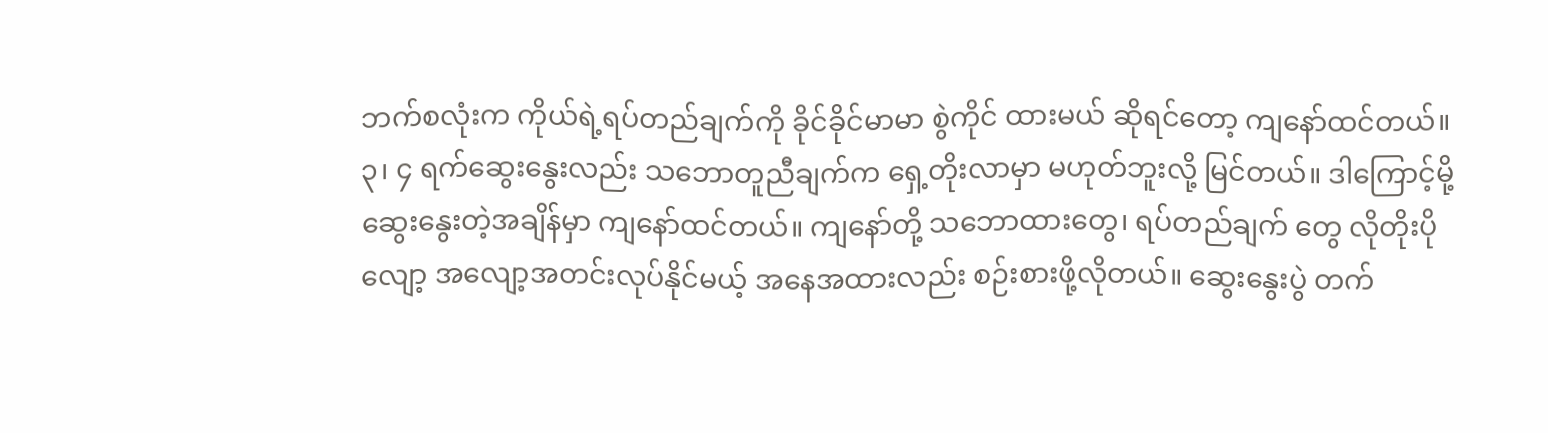ဘက်စလုံးက ကိုယ်ရဲ့ရပ်တည်ချက်ကို ခိုင်ခိုင်မာမာ စွဲကိုင် ထားမယ် ဆိုရင်တော့ ကျနော်ထင်တယ်။ ၃၊ ၄ ရက်ဆွေးနွေးလည်း သဘောတူညီချက်က ရှေ့တိုးလာမှာ မဟုတ်ဘူးလို့ မြင်တယ်။ ဒါကြောင့်မို့ ဆွေးနွေးတဲ့အချိန်မှာ ကျနော်ထင်တယ်။ ကျနော်တို့ သဘောထားတွေ၊ ရပ်တည်ချက် တွေ လိုတိုးပိုလျော့ အလျော့အတင်းလုပ်နိုင်မယ့် အနေအထားလည်း စဉ်းစားဖို့လိုတယ်။ ဆွေးနွေးပွဲ တက်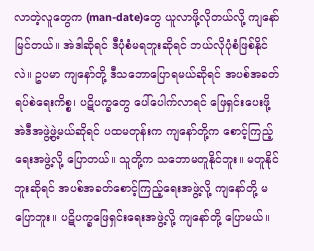လာတဲ့လူတွေက (man-date)တွေ ယူလာဖို့လိုတယ်လို့ ကျနော်မြင်တယ်။ အဲဒါဆိုရင် ဒီပုံစံမရဘူးဆိုရင် ဘယ်လိုပုံစံဖြစ်နိုင်လဲ။ ဥပမာ ကျနော်တို့ ဒီသဘောပြောရမယ်ဆိုရင် အပစ်အခတ်ရပ်စဲရေးကိစ္စ၊ ပဋိပက္ခတွေ ပေါ်ပေါက်လာရင် ဖြေရှင်းပေးဖို့ အဲဒီအဖွဲ့ဖွဲ့မယ်ဆိုရင် ပထမတုန်းက ကျနော်တို့က စောင့်ကြည့်ရေးအဖွဲ့လို့ ပြောတယ်။ သူတို့က သဘောမတူနိုင်ဘူး။ မတူနိုင်ဘူးဆိုရင် အပစ်အခတ်စောင့်ကြည့်ရေးအဖွဲ့လို့ ကျနော်တို့ မပြောဘူး။ ပဋိပက္ခဖြေရှင်းရေးအဖွဲ့လို့ ကျနော်တို့ ပြောမယ်။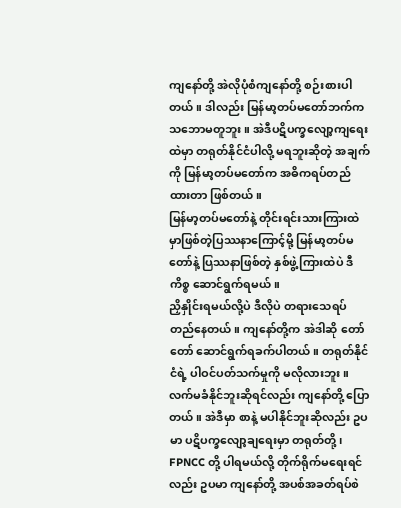ကျနော်တို့ အဲလိုပုံစံကျနော်တို့ စဉ်းစားပါတယ်။ ဒါလည်း မြန်မာ့တပ်မတော်ဘက်က သဘောမတူဘူး။ အဲဒီပဋိပက္ခလျော့ကျရေးထဲမှာ တရုတ်နိုင်ငံပါလို့ မရဘူးဆိုတဲ့ အချက်ကို မြန်မာ့တပ်မတော်က အဓိကရပ်တည်ထားတာ ဖြစ်တယ်။
မြန်မာ့တပ်မတော်နဲ့ တိုင်းရင်းသားကြားထဲမှာဖြစ်တဲ့ပြဿနာကြောင့်မို့ မြန်မာ့တပ်မတော်နဲ့ ပြဿနာဖြစ်တဲ့ နှစ်ဖွဲ့ကြားထဲပဲ ဒီကိစ္စ ဆောင်ရွက်ရမယ်။
ညှိနှိုင်းရမယ်လို့ပဲ ဒီလိုပဲ တရားသေရပ်တည်နေတယ်။ ကျနော်တို့က အဲဒါဆို တော်တော် ဆောင်ရွက်ရခက်ပါတယ်။ တရုတ်နိုင်ငံရဲ့ ပါဝင်ပတ်သက်မှုကို မလိုလားဘူး။ လက်မခံနိုင်ဘူးဆိုရင်လည်း ကျနော်တို့ ပြောတယ်။ အဲဒီမှာ စာနဲ့ မပါနိုင်ဘူးဆိုလည်း ဥပမာ ပဋိပက္ခလျော့ချရေးမှာ တရုတ်တို့၊ FPNCC တို့ ပါရမယ်လို့ တိုက်ရိုက်မရေးရင်လည်း ဥပမာ ကျနော်တို့ အပစ်အခတ်ရပ်စဲ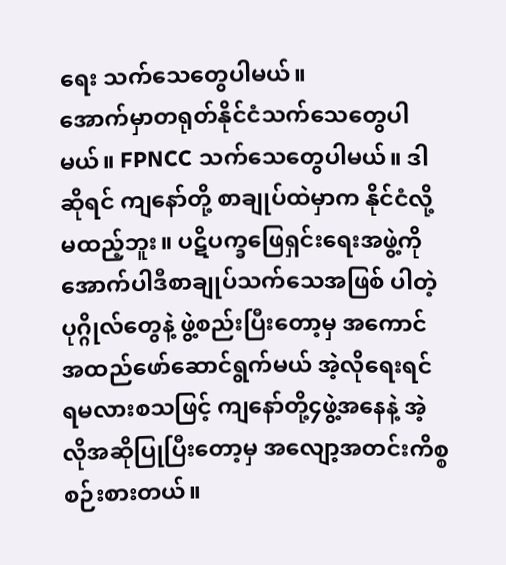ရေး သက်သေတွေပါမယ်။
အောက်မှာတရုတ်နိုင်ငံသက်သေတွေပါမယ်။ FPNCC သက်သေတွေပါမယ်။ ဒါဆိုရင် ကျနော်တို့ စာချုပ်ထဲမှာက နိုင်ငံလို့မထည့်ဘူး။ ပဋိပက္ခဖြေရှင်းရေးအဖွဲ့ကို အောက်ပါဒီစာချုပ်သက်သေအဖြစ် ပါတဲ့ပုဂ္ဂိုလ်တွေနဲ့ ဖွဲ့စည်းပြီးတော့မှ အကောင်အထည်ဖော်ဆောင်ရွက်မယ် အဲ့လိုရေးရင် ရမလားစသဖြင့် ကျနော်တို့၄ဖွဲ့အနေနဲ့ အဲ့လိုအဆိုပြုပြီးတော့မှ အလျော့အတင်းကိစ္စစဉ်းစားတယ်။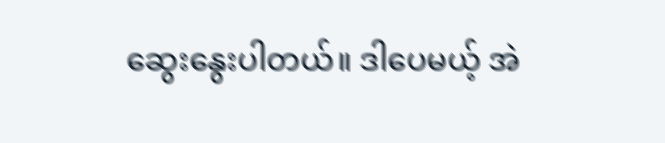ဆွေးနွေးပါတယ်။ ဒါပေမယ့် အဲ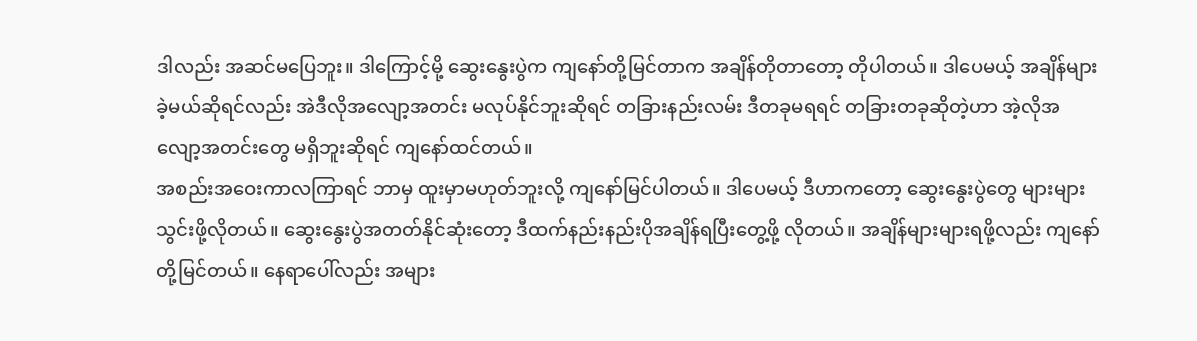ဒါလည်း အဆင်မပြေဘူး။ ဒါကြောင့်မို့ ဆွေးနွေးပွဲက ကျနော်တို့မြင်တာက အချိန်တိုတာတော့ တိုပါတယ်။ ဒါပေမယ့် အချိန်များခဲ့မယ်ဆိုရင်လည်း အဲဒီလိုအလျော့အတင်း မလုပ်နိုင်ဘူးဆိုရင် တခြားနည်းလမ်း ဒီတခုမရရင် တခြားတခုဆိုတဲ့ဟာ အဲ့လိုအလျော့အတင်းတွေ မရှိဘူးဆိုရင် ကျနော်ထင်တယ်။
အစည်းအဝေးကာလကြာရင် ဘာမှ ထူးမှာမဟုတ်ဘူးလို့ ကျနော်မြင်ပါတယ်။ ဒါပေမယ့် ဒီဟာကတော့ ဆွေးနွေးပွဲတွေ များများသွင်းဖို့လိုတယ်။ ဆွေးနွေးပွဲအတတ်နိုင်ဆုံးတော့ ဒီထက်နည်းနည်းပိုအချိန်ရပြီးတွေ့ဖို့ လိုတယ်။ အချိန်များများရဖို့လည်း ကျနော်တို့မြင်တယ်။ နေရာပေါ်လည်း အများ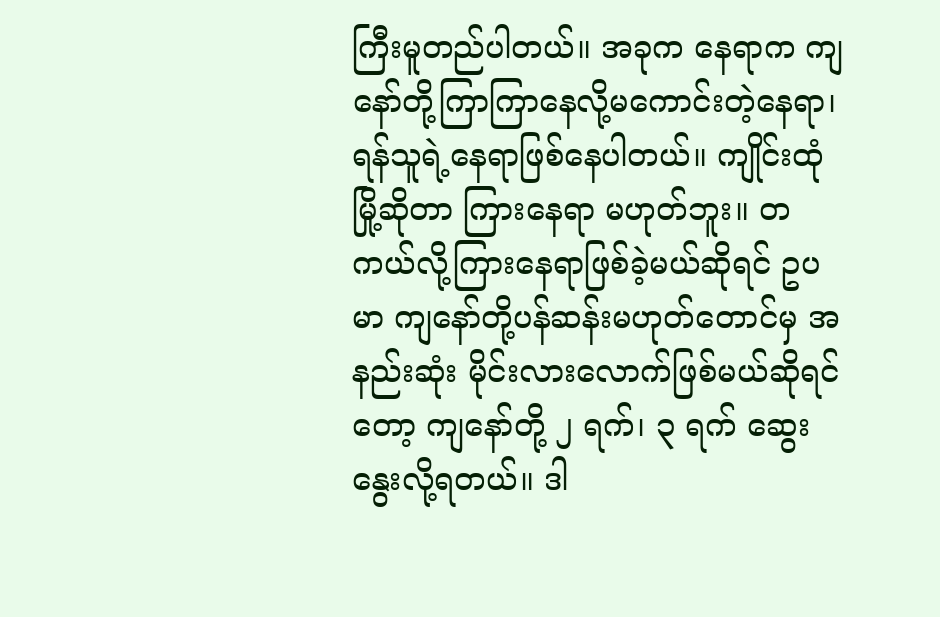ကြီးမူတည်ပါတယ်။ အခုက နေရာက ကျနော်တို့ကြာကြာနေလို့မကောင်းတဲ့နေရာ၊ ရန်သူရဲ့နေရာဖြစ်နေပါတယ်။ ကျိုင်းထုံမြို့ဆိုတာ ကြားနေရာ မဟုတ်ဘူး။ တကယ်လို့ကြားနေရာဖြစ်ခဲ့မယ်ဆိုရင် ဥပမာ ကျနော်တို့ပန်ဆန်းမဟုတ်တောင်မှ အနည်းဆုံး မိုင်းလားလောက်ဖြစ်မယ်ဆိုရင်တော့ ကျနော်တို့ ၂ ရက်၊ ၃ ရက် ဆွေးနွေးလို့ရတယ်။ ဒါ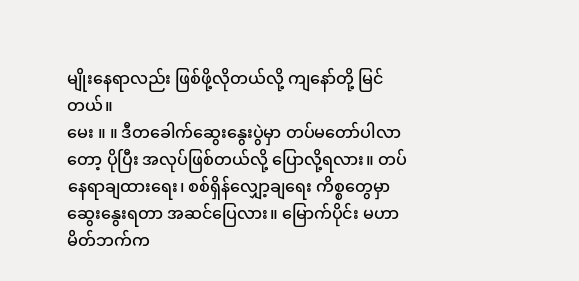မျိုးနေရာလည်း ဖြစ်ဖို့လိုတယ်လို့ ကျနော်တို့ မြင်တယ်။
မေး ။ ။ ဒီတခေါက်ဆွေးနွေးပွဲမှာ တပ်မတော်ပါလာတော့ ပိုပြီး အလုပ်ဖြစ်တယ်လို့ ပြောလို့ရလား။ တပ်နေရာချထားရေး၊ စစ်ရှိန်လျှော့ချရေး ကိစ္စတွေမှာ ဆွေးနွေးရတာ အဆင်ပြေလား။ မြောက်ပိုင်း မဟာမိတ်ဘက်က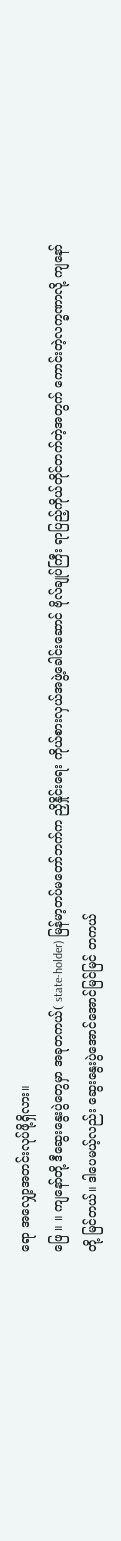ရော အလျှော့အတင်းလုပ်ဖို့ရှိလား။
ဖြေ ။ ။ ကျနော်တို့ ဒီဆွေးနွေးပွဲတွေမှာ အခုတကယ်( state-holder) မြန်မာ့တပ်မတော်ဘက်က ညှိနှိုင်းရေး ကိုယ်စားလှယ်အဖွဲ့ခေါင်းဆောင် ဗိုလ်ချုပ်ကြီး ရာပြည့်ကိုယ်တိုင်တက်တဲ့အတွက် ကောင်းတဲ့လက္ခဏာလို့ ကျနော်တို့ မြင်တယ်။ ဒါပေမယ့်လည်း ဆွေးနွေးပွဲအောင်အောင်မြင်မြင် တကယ်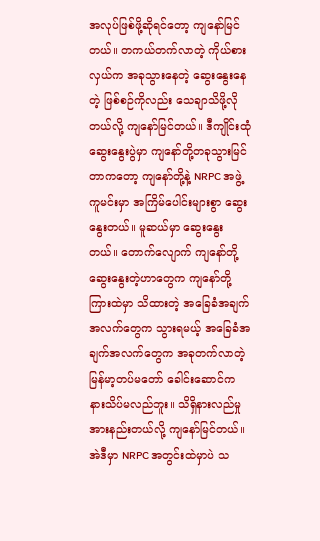အလုပ်ဖြစ်ဖို့ဆိုရင်တော့ ကျနော်မြင်တယ်။ တကယ်တက်လာတဲ့ ကိုယ်စားလှယ်က အခုသွားနေတဲ့ ဆွေးနွေးနေတဲ့ ဖြစ်စဉ်ကိုလည်း သေချာသိဖို့လိုတယ်လို့ ကျနော်မြင်တယ်။ ဒီကျိုင်းထုံဆွေးနွေးပွဲမှာ ကျနော်တို့တခုသွားမြင်တာကတော့ ကျနော်တို့နဲ့ NRPC အဖွဲ့ ကူမင်းမှာ အကြိမ်ပေါင်းများစွာ ဆွေးနွေးတယ်။ မူဆယ်မှာ ဆွေးနွေးတယ်။ တောက်လျောက် ကျနော်တို့ ဆွေးနွေးတဲ့ဟာတွေက ကျနော်တို့ကြားထဲမှာ သိထားတဲ့ အခြေခံအချက် အလက်တွေက သွားရမယ့် အခြေခံအချက်အလက်တွေက အခုတက်လာတဲ့ မြန်မာ့တပ်မတော် ခေါင်းဆောင်က နားသိပ်မလည်ဘူး။ သိရှိနားလည်မှုအားနည်းတယ်လို့ ကျနော်မြင်တယ်။
အဲဒီမှာ NRPC အတွင်းထဲမှာပဲ သ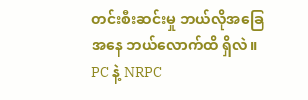တင်းစီးဆင်းမှု ဘယ်လိုအခြေအနေ ဘယ်လောက်ထိ ရှိလဲ။ PC နဲ့ NRPC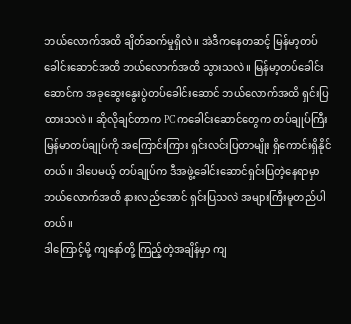ဘယ်လောက်အထိ ချိတ်ဆက်မှုရှိလဲ။ အဲဒီကနေတဆင့် မြန်မာ့တပ်ခေါင်းဆောင်အထိ ဘယ်လောက်အထိ သွားသလဲ။ မြန်မာ့တပ်ခေါင်းဆောင်က အခုဆွေးနွေးပွဲတပ်ခေါင်းဆောင် ဘယ်လောက်အထိ ရှင်းပြထားသလဲ။ ဆိုလိုချင်တာက PC ကခေါင်းဆောင်တွေက တပ်ချုပ်ကြီး မြန်မာတပ်ချုပ်ကို အကြောင်းကြား ရှင်းလင်းပြတာမျိုး ရှိကောင်းရှိနိုင်တယ်။ ဒါပေမယ့် တပ်ချုပ်က ဒီအဖွဲ့ခေါင်းဆောင်ရှင်းပြတဲ့နေရာမှာ ဘယ်လောက်အထိ နားလည်အောင် ရှင်းပြသလဲ အများကြီးမူတည်ပါတယ်။
ဒါကြောင့်မို့ ကျနော်တို့ ကြည့်တဲ့အချိန်မှာ ကျ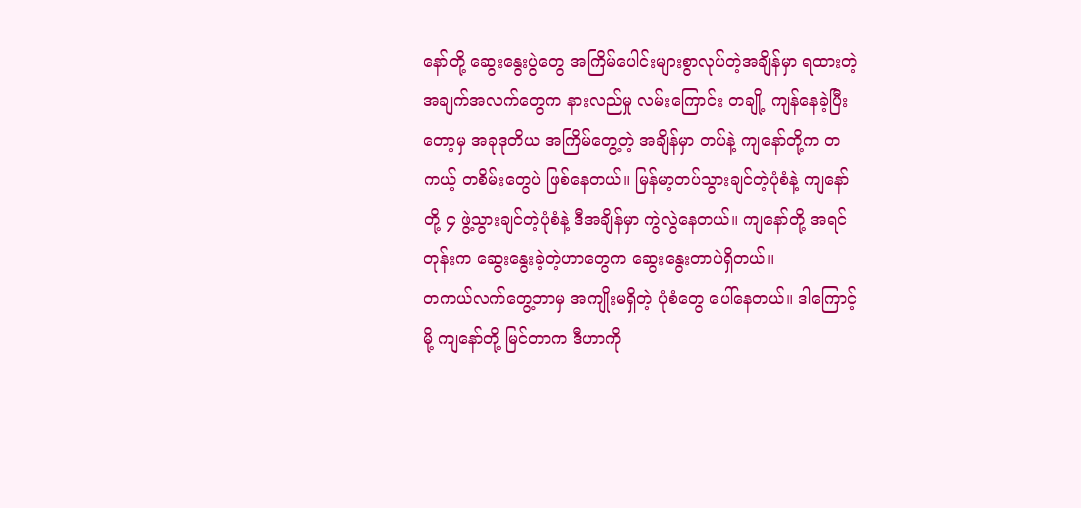နော်တို့ ဆွေးနွေးပွဲတွေ အကြိမ်ပေါင်းများစွာလုပ်တဲ့အချိန်မှာ ရထားတဲ့အချက်အလက်တွေက နားလည်မှု လမ်းကြောင်း တချို့ ကျန်နေခဲ့ပြီးတော့မှ အခုဒုတိယ အကြိမ်တွေ့တဲ့ အချိန်မှာ တပ်နဲ့ ကျနော်တို့က တကယ့် တစိမ်းတွေပဲ ဖြစ်နေတယ်။ မြန်မာ့တပ်သွားချင်တဲ့ပုံစံနဲ့ ကျနော်တို့ ၄ ဖွဲ့သွားချင်တဲ့ပုံစံနဲ့ ဒီအချိန်မှာ ကွဲလွဲနေတယ်။ ကျနော်တို့ အရင်တုန်းက ဆွေးနွေးခဲ့တဲ့ဟာတွေက ဆွေးနွေးတာပဲရှိတယ်။
တကယ်လက်တွေ့ဘာမှ အကျိုးမရှိတဲ့ ပုံစံတွေ ပေါ်နေတယ်။ ဒါကြောင့်မို့ ကျနော်တို့ မြင်တာက ဒီဟာကို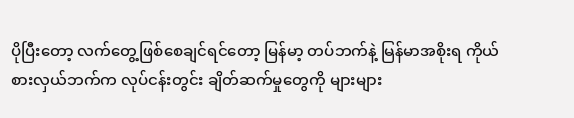ပိုပြီးတော့ လက်တွေ့ဖြစ်စေချင်ရင်တော့ မြန်မာ့ တပ်ဘက်နဲ့ မြန်မာအစိုးရ ကိုယ်စားလှယ်ဘက်က လုပ်ငန်းတွင်း ချိတ်ဆက်မှုတွေကို များများ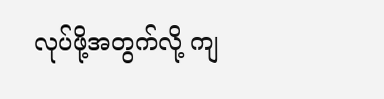လုပ်ဖို့အတွက်လို့ ကျ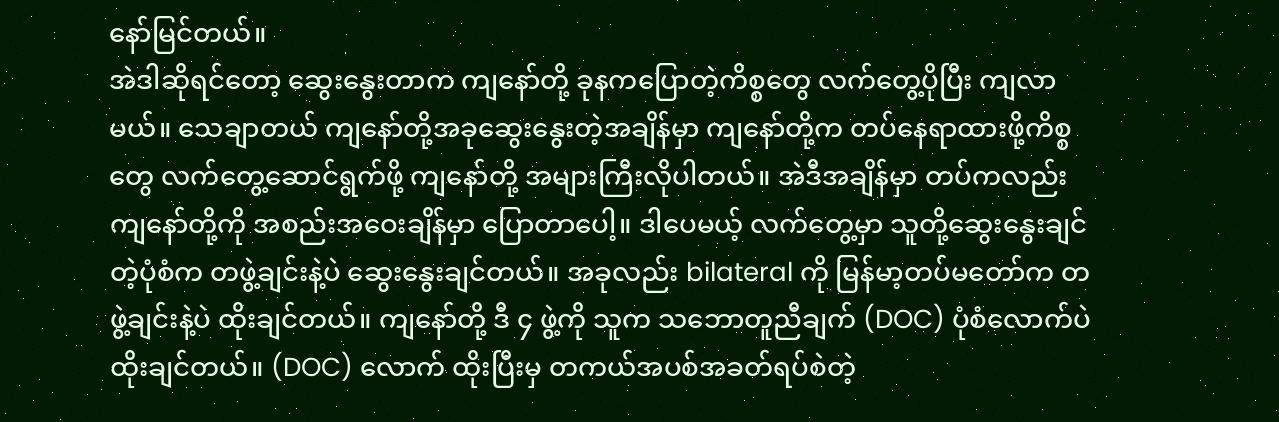နော်မြင်တယ်။
အဲဒါဆိုရင်တော့ ဆွေးနွေးတာက ကျနော်တို့ ခုနကပြောတဲ့ကိစ္စတွေ လက်တွေ့ပိုပြီး ကျလာမယ်။ သေချာတယ် ကျနော်တို့အခုဆွေးနွေးတဲ့အချိန်မှာ ကျနော်တို့က တပ်နေရာထားဖို့ကိစ္စတွေ လက်တွေ့ဆောင်ရွက်ဖို့ ကျနော်တို့ အများကြီးလိုပါတယ်။ အဲဒီအချိန်မှာ တပ်ကလည်း ကျနော်တို့ကို အစည်းအဝေးချိန်မှာ ပြောတာပေါ့။ ဒါပေမယ့် လက်တွေ့မှာ သူတို့ဆွေးနွေးချင်တဲ့ပုံစံက တဖွဲ့ချင်းနဲ့ပဲ ဆွေးနွေးချင်တယ်။ အခုလည်း bilateral ကို မြန်မာ့တပ်မတော်က တဖွဲ့ချင်းနဲ့ပဲ ထိုးချင်တယ်။ ကျနော်တို့ ဒီ ၄ ဖွဲ့ကို သူက သဘောတူညီချက် (DOC) ပုံစံလောက်ပဲ ထိုးချင်တယ်။ (DOC) လောက် ထိုးပြီးမှ တကယ်အပစ်အခတ်ရပ်စဲတဲ့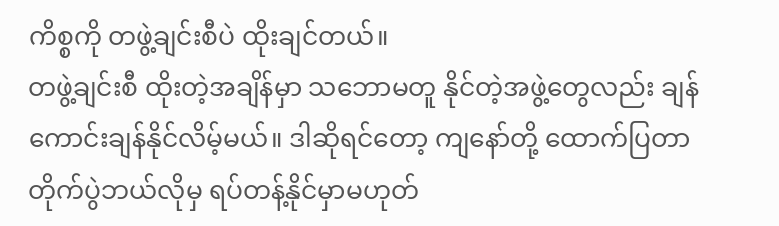ကိစ္စကို တဖွဲ့ချင်းစီပဲ ထိုးချင်တယ်။
တဖွဲ့ချင်းစီ ထိုးတဲ့အချိန်မှာ သဘောမတူ နိုင်တဲ့အဖွဲ့တွေလည်း ချန်ကောင်းချန်နိုင်လိမ့်မယ်။ ဒါဆိုရင်တော့ ကျနော်တို့ ထောက်ပြတာ တိုက်ပွဲဘယ်လိုမှ ရပ်တန့်နိုင်မှာမဟုတ်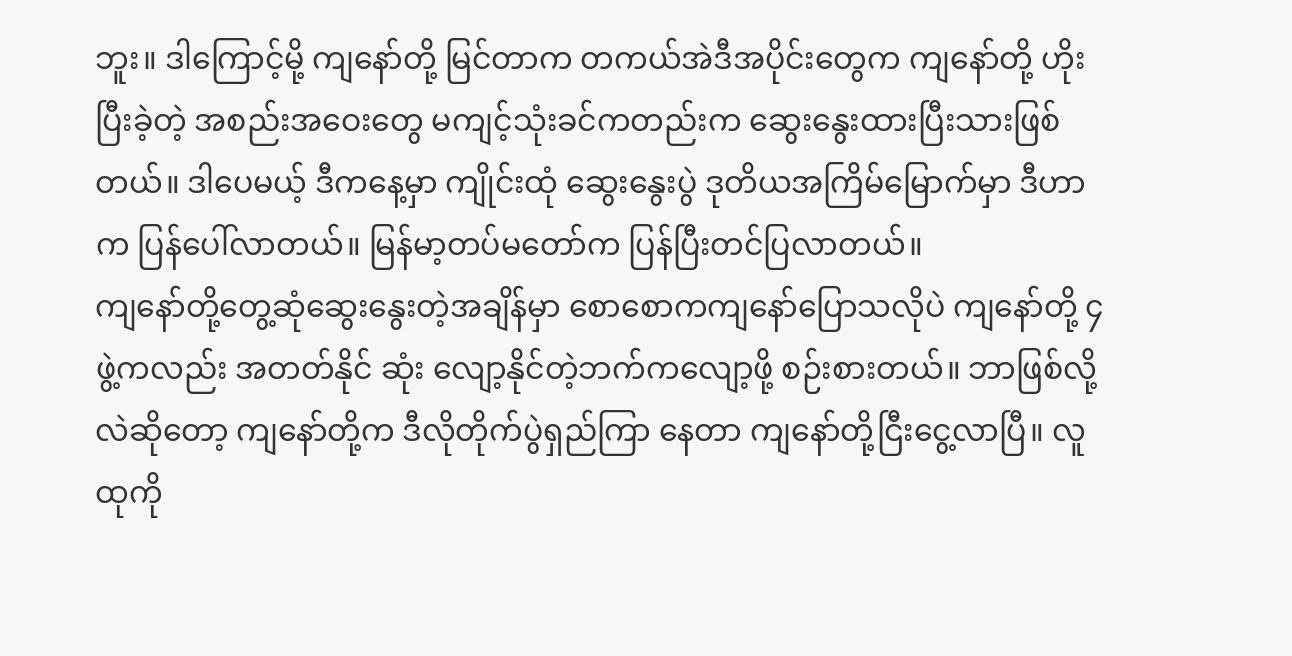ဘူး။ ဒါကြောင့်မို့ ကျနော်တို့ မြင်တာက တကယ်အဲဒီအပိုင်းတွေက ကျနော်တို့ ဟိုးပြီးခဲ့တဲ့ အစည်းအဝေးတွေ မကျင့်သုံးခင်ကတည်းက ဆွေးနွေးထားပြီးသားဖြစ်တယ်။ ဒါပေမယ့် ဒီကနေ့မှာ ကျိုင်းထုံ ဆွေးနွေးပွဲ ဒုတိယအကြိမ်မြောက်မှာ ဒီဟာက ပြန်ပေါ်လာတယ်။ မြန်မာ့တပ်မတော်က ပြန်ပြီးတင်ပြလာတယ်။
ကျနော်တို့တွေ့ဆုံဆွေးနွေးတဲ့အချိန်မှာ စောစောကကျနော်ပြောသလိုပဲ ကျနော်တို့ ၄ ဖွဲ့ကလည်း အတတ်နိုင် ဆုံး လျော့နိုင်တဲ့ဘက်ကလျော့ဖို့ စဉ်းစားတယ်။ ဘာဖြစ်လို့လဲဆိုတော့ ကျနော်တို့က ဒီလိုတိုက်ပွဲရှည်ကြာ နေတာ ကျနော်တို့ငြီးငွေ့လာပြီ။ လူထုကို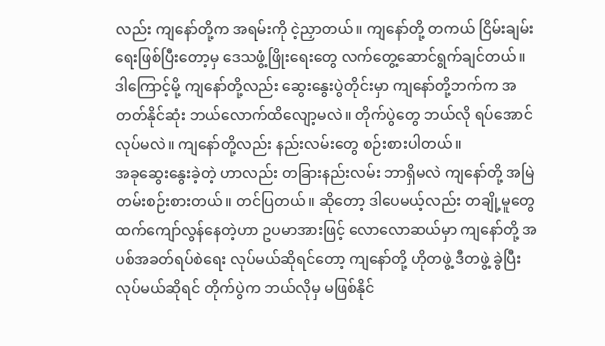လည်း ကျနော်တို့က အရမ်းကို ငဲ့ညှာတယ်။ ကျနော်တို့ တကယ် ငြိမ်းချမ်းရေးဖြစ်ပြီးတော့မှ ဒေသဖွံ့ဖြိုးရေးတွေ လက်တွေ့ဆောင်ရွက်ချင်တယ်။ ဒါကြောင့်မို့ ကျနော်တို့လည်း ဆွေးနွေးပွဲတိုင်းမှာ ကျနော်တို့ဘက်က အတတ်နိုင်ဆုံး ဘယ်လောက်ထိလျော့မလဲ။ တိုက်ပွဲတွေ ဘယ်လို ရပ်အောင်လုပ်မလဲ။ ကျနော်တို့လည်း နည်းလမ်းတွေ စဉ်းစားပါတယ်။
အခုဆွေးနွေးခဲ့တဲ့ ဟာလည်း တခြားနည်းလမ်း ဘာရှိမလဲ ကျနော်တို့ အမြဲတမ်းစဉ်းစားတယ်။ တင်ပြတယ်။ ဆိုတော့ ဒါပေမယ့်လည်း တချို့မူတွေထက်ကျော်လွန်နေတဲ့ဟာ ဥပမာအားဖြင့် လောလောဆယ်မှာ ကျနော်တို့ အပစ်အခတ်ရပ်စဲရေး လုပ်မယ်ဆိုရင်တော့ ကျနော်တို့ ဟိုတဖွဲ့ ဒီတဖွဲ့ ခွဲပြီးလုပ်မယ်ဆိုရင် တိုက်ပွဲက ဘယ်လိုမှ မဖြစ်နိုင်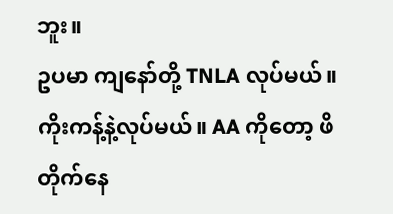ဘူး။
ဥပမာ ကျနော်တို့ TNLA လုပ်မယ်။ ကိုးကန့်နဲ့လုပ်မယ်။ AA ကိုတော့ ဖိတိုက်နေ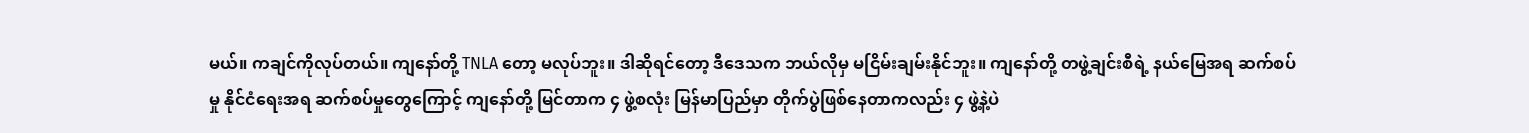မယ်။ ကချင်ကိုလုပ်တယ်။ ကျနော်တို့ TNLA တော့ မလုပ်ဘူး။ ဒါဆိုရင်တော့ ဒီဒေသက ဘယ်လိုမှ မငြိမ်းချမ်းနိုင်ဘူး။ ကျနော်တို့ တဖွဲ့ချင်းစီရဲ့ နယ်မြေအရ ဆက်စပ်မှု နိုင်ငံရေးအရ ဆက်စပ်မှုတွေကြောင့် ကျနော်တို့ မြင်တာက ၄ ဖွဲ့စလုံး မြန်မာပြည်မှာ တိုက်ပွဲဖြစ်နေတာကလည်း ၄ ဖွဲ့နဲ့ပဲ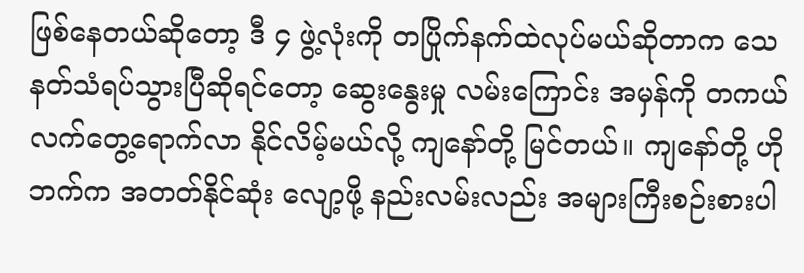ဖြစ်နေတယ်ဆိုတော့ ဒီ ၄ ဖွဲ့လုံးကို တပြိုက်နက်ထဲလုပ်မယ်ဆိုတာက သေနတ်သံရပ်သွားပြီဆိုရင်တော့ ဆွေးနွေးမှု လမ်းကြောင်း အမှန်ကို တကယ်လက်တွေ့ရောက်လာ နိုင်လိမ့်မယ်လို့ ကျနော်တို့ မြင်တယ်။ ကျနော်တို့ ဟိုဘက်က အတတ်နိုင်ဆုံး လျော့ဖို့ နည်းလမ်းလည်း အများကြီးစဉ်းစားပါ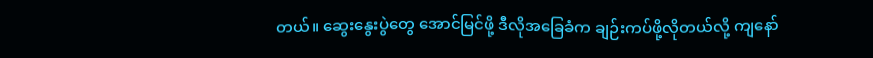တယ်။ ဆွေးနွေးပွဲတွေ အောင်မြင်ဖို့ ဒီလိုအခြေခံက ချဉ်းကပ်ဖို့လိုတယ်လို့ ကျနော်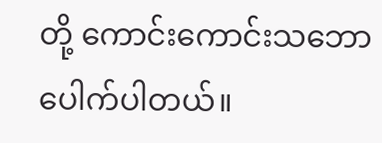တို့ ကောင်းကောင်းသဘောပေါက်ပါတယ်။